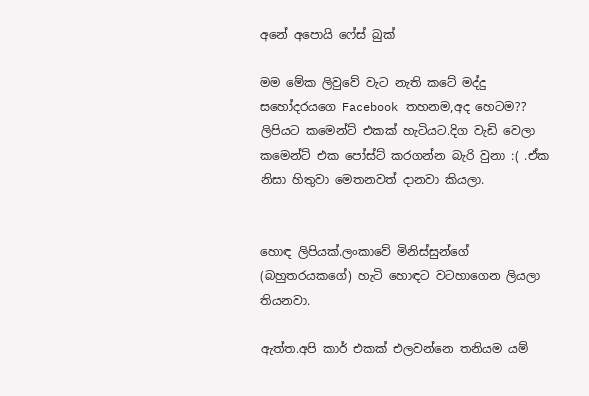අනේ අපොයි ෆේස් බුක්

මම මේක ලිවුවේ වැට නැති කටේ මද්දු සහෝදරයගෙ Facebook තහනම,අද හෙටම?? ලිපියට කමෙන්ට් එකක් හැටියට.දිග වැඩි වෙලා කමෙන්ට් එක පෝස්ට් කරගන්න බැරි වුනා :( .ඒක නිසා හිතුවා මෙතනවත් දානවා කියලා.


හොඳ ලිපියක්.ලංකාවේ මිනිස්සුන්ගේ (බහුතරයකගේ) හැටි හොඳට වටහාගෙන ලියලා තියනවා.

ඇත්ත.අපි කාර් එකක් එලවන්නෙ තනියම යම්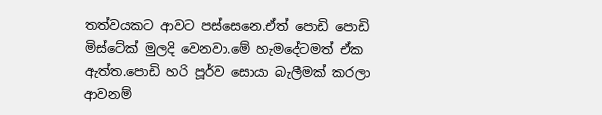තත්වයකට ආවට පස්සෙනෙ.ඒත් පොඩි පොඩි මිස්ටේක් මුලදි වෙනවා.මේ හැමදේටමත් ඒක ඇත්ත.පොඩි හරි පූර්ව සොයා බැලීමක් කරලා ආවනම්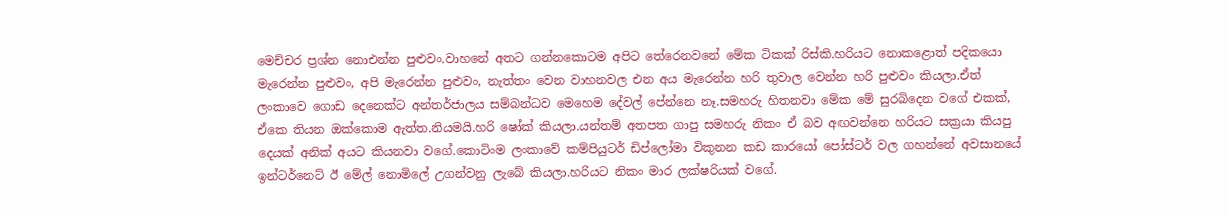මෙච්චර ප්‍රශ්න නොඑන්න පුළුවං.වාහනේ අතට ගන්නකොටම අපිට තේරෙනවනේ මේක ටිකක් රිස්කි.හරියට නොකළොත් පදිකයො මැරෙන්න පුළුවං, අපි මැරෙන්න පුළුවං, නැත්තං වෙන වාහනවල එන අය මැරෙන්න හරි තුවාල වෙන්න හරි පුළුවං කියලා.ඒත් ලංකාවෙ ගොඩ දෙනෙක්ට අන්තර්ජාලය සම්බන්ධව මෙහෙම දේවල් පේන්නෙ නෑ.සමහරු හිතනවා මේක මේ සුරබිදෙන වගේ එකක්, ඒකෙ තියන ඔක්කොම ඇත්ත.නියමයි.හරි ෂෝක් කියලා.යන්තම් අතපත ගාපු සමහරු නිකං ඒ බව අඟවන්නෙ හරියට සක්‍රයා කියපු දෙයක් අනික් අයට කියනවා වගේ.කොටිංම ලංකාවේ කම්පියුටර් ඩිප්ලෝමා විකුනන කඩ කාරයෝ පෝස්ටර් වල ගහන්නේ අවසානයේ ඉන්ටර්නෙට් ඊ මේල් නොමිලේ උගන්වනු ලැබේ කියලා.හරියට නිකං මාර ලක්ෂරියක් වගේ.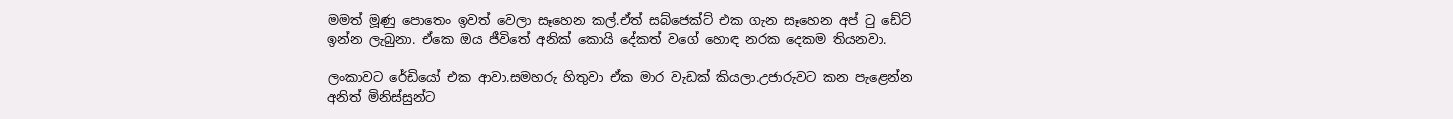මමත් මූණු පොතෙං ඉවත් වෙලා සෑහෙන කල්.ඒත් සබ්ජෙක්ට් එක ගැන සෑහෙන අප් ටු ඩේට් ඉන්න ලැබුනා. ඒකෙ ඔය ජීවිතේ අනික් කොයි දේකත් වගේ හොඳ නරක දෙකම තියනවා.

ලංකාවට රේඩියෝ එක ආවා.සමහරු හිතුවා ඒක මාර වැඩක් කියලා.උජාරුවට කන පැළෙන්න අනිත් මිනිස්සුන්ට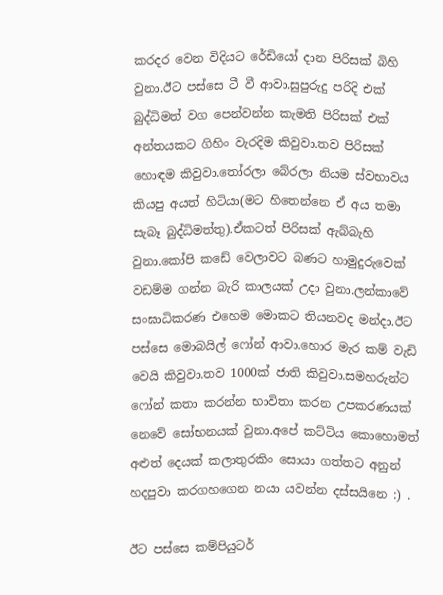කරදර වෙන විදියට රේඩියෝ දාන පිරිසක් බිහි වුනා.ඊට පස්සෙ ටී වී ආවා.සුපුරුදු පරිදි එක් බුද්ධිමත් වග පෙන්වන්න කැමති පිරිසක් එක් අන්තයකට ගිහිං වැරදිම කිවුවා.තව පිරිසක් හොඳම කිවුවා.තෝරලා බේරලා නියම ස්වභාවය කියපු අයත් හිටියා(මට හිතෙන්නෙ ඒ අය තමා සැබෑ බුද්ධිමත්තු).ඒකටත් පිරිසක් ඇබ්බැහි වුනා.කෝපි කඩේ වෙලාවට බණට හාමුදුරුවෙක් වඩම්ම ගන්න බැරි කාලයක් උදා වුනා.ලන්කාවේ සංඝාධිකරණ එහෙම මොකට තියනවද මන්දා.ඊට පස්සෙ මොබයිල් ෆෝන් ආවා.හොර මැර කම් වැඩි වෙයි කිවුවා.තව 1000ක් ජාති කිවුවා.සමහරුන්ට ෆෝන් කතා කරන්න භාවිතා කරන උපකරණයක් නෙවේ සෝභනයක් වුනා.අපේ කට්ටිය කොහොමත් අළුත් දෙයක් කලාතුරකිං සොයා ගත්තට අනුන් හදපුවා කරගහගෙන නයා යවන්න දස්සයිනෙ :) .

ඊට පස්සෙ කම්පියුටර්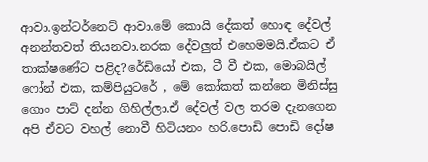ආවා.ඉන්ටර්නෙට් ආවා.මේ කොයි දේකත් හොඳ දේවල් අනන්තවත් තියනවා.නරක දේවලුත් එහෙමමයි.ඒකට ඒ තාක්ෂණේට පළිද?රේඩියෝ එක, ටී වී එක, මොබයිල් ෆෝන් එක, කම්පියුටරේ , මේ කෝකත් කන්නෙ මිනිස්සු ගොං පාට් දන්න ගිහිල්ලා.ඒ දේවල් වල තරම දැනගෙන අපි ඒවට වහල් නොවී හිටියනං හරි.පොඩි පොඩි දෝෂ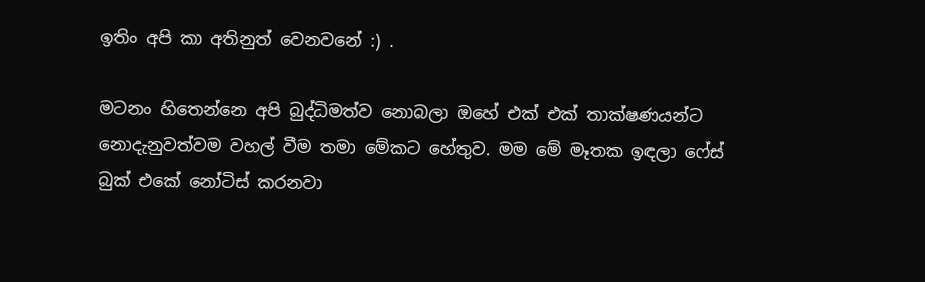ඉතිං අපි කා අතිනුත් වෙනවනේ :) .

මටනං හිතෙන්නෙ අපි බුද්ධිමත්ව නොබලා ඔහේ එක් එක් තාක්ෂණයන්ට නොදැනුවත්වම වහල් වීම තමා මේකට හේතුව. මම මේ මෑතක ඉඳලා ෆේස් බුක් එකේ නෝටිස් කරනවා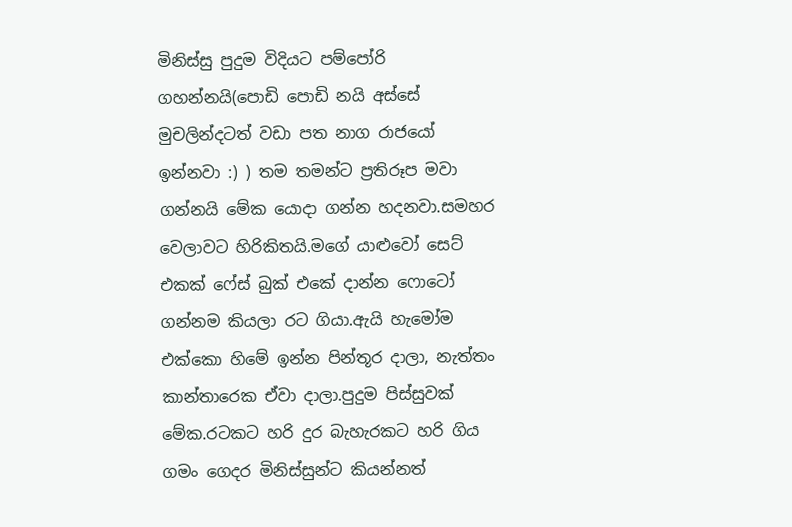මිනිස්සු පුදුම විදියට පම්පෝරි ගහන්නයි(පොඩි පොඩි නයි අස්සේ මුචලින්දටත් වඩා පත නාග රාජයෝ ඉන්නවා :) ) තම තමන්ට ප්‍රතිරූප මවා ගන්නයි මේක යොදා ගන්න හදනවා.සමහර වෙලාවට හිරිකිතයි.මගේ යාළුවෝ සෙට් එකක් ෆේස් බුක් එකේ දාන්න ෆොටෝ ගන්නම කියලා රට ගියා.ඇයි හැමෝම එක්කො හිමේ ඉන්න පින්තූර දාලා, නැත්තං කාන්තාරෙක ඒවා දාලා.පුදුම පිස්සුවක් මේක.රටකට හරි දුර බැහැරකට හරි ගිය ගමං ගෙදර මිනිස්සුන්ට කියන්නත්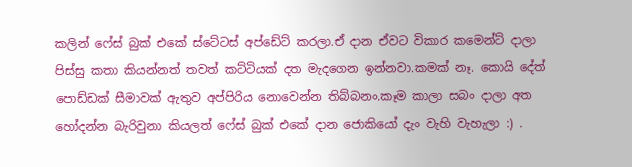කලින් ෆේස් බුක් එකේ ස්ටේටස් අප්ඩේට් කරලා.ඒ දාන ඒවට විකාර කමෙන්ට් දාලා පිස්සු කතා කියන්නත් තවත් කට්ටියක් දත මැදගෙන ඉන්නවා.කමක් නෑ. කොයි දේත් පොඩ්ඩක් සීමාවක් ඇතුව අප්පිරිය නොවෙන්න තිබ්බනං.කෑම කාලා සබං දාලා අත හෝදන්න බැරිවුනා කියලත් ෆේස් බුක් එකේ දාන ජොකියෝ දැං වැහි වැහැලා :) .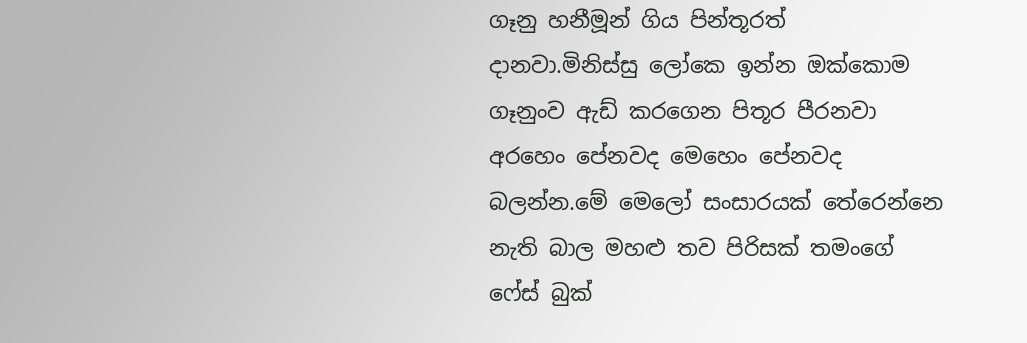ගෑනු හනීමූන් ගිය පින්තූරත් දානවා.මිනිස්සු ලෝකෙ ඉන්න ඔක්කොම ගෑනුංව ඇඩ් කරගෙන පිතූර පීරනවා අරහෙං පේනවද මෙහෙං පේනවද බලන්න.මේ මෙලෝ සංසාරයක් තේරෙන්නෙ නැති බාල මහළු තව පිරිසක් තමංගේ ෆේස් බුක්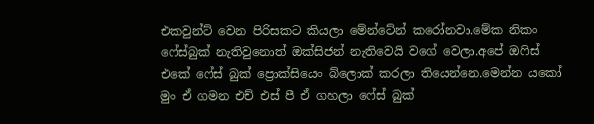එකවුන්ට් වෙන පිරිසකට කියලා මේන්ටේන් කරෝනවා.මේක නිකං ෆේස්බුක් නැතිවුනොත් ඔක්සිජන් නැතිවෙයි වගේ වෙලා.අපේ ඔෆිස් එකේ ෆේස් බුක් ප්‍රොක්සියෙං බ්ලොක් කරලා තියෙන්නෙ.මෙන්න යකෝ මුං ඒ ගමන එච් එස් පී ඒ ගහලා ෆේස් බුක්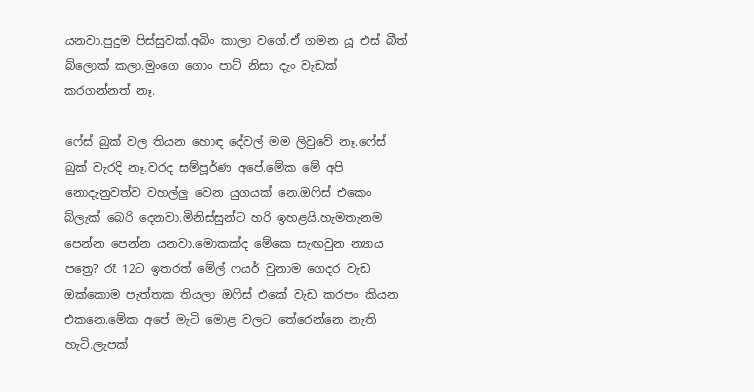යනවා.පුදුම පිස්සුවක්.අබිං කාලා වගේ.ඒ ගමන යූ එස් බීත් බ්ලොක් කලා.මුංගෙ ගොං පාට් නිසා දැං වැඩක් කරගන්නත් නෑ.

ෆේස් බුක් වල තියන හොඳ දේවල් මම ලිවුවේ නෑ.ෆේස් බුක් වැරදි නෑ.වරද සම්පූර්ණ අපේ.මේක මේ අපි නොදැනුවත්ව වහල්ලු වෙන යුගයක් නෙ.ඔෆිස් එකෙං බ්ලැක් බෙරි දෙනවා.මිනිස්සුන්ට හරි ඉහළයි.හැමතැනම පෙන්න පෙන්න යනවා.මොකක්ද මේකෙ සැඟවුන න්‍යාය පත්‍රෙ? රෑ 12ට ඉතරත් මේල් ෆයර් වුනාම ගෙදර වැඩ ඔක්කොම පැත්තක තියලා ඔෆිස් එකේ වැඩ කරපං කියන එකනෙ.මේක අපේ මැටි මොළ වලට තේරෙන්නෙ නැති හැටි.ලැපක්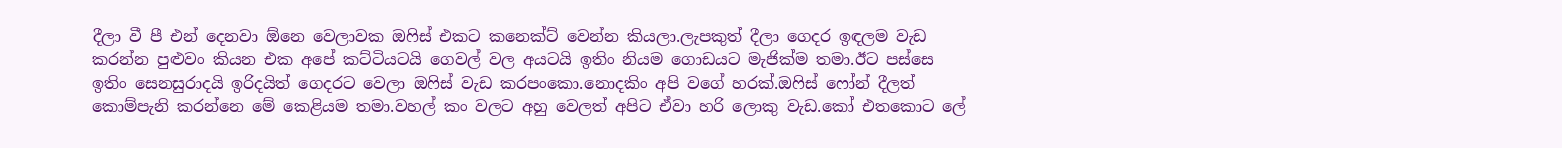දීලා වී පී එන් දෙනවා ඕනෙ වෙලාවක ඔෆිස් එකට කනෙක්ට් වෙන්න කියලා.ලැපකුත් දීලා ගෙදර ඉඳලම වැඩ කරන්න පුළුවං කියන එක අපේ කට්ටියටයි ගෙවල් වල අයටයි ඉතිං නියම ගොඩයට මැජික්ම තමා.ඊට පස්සෙ ඉතිං සෙනසුරාදයි ඉරිදයිත් ගෙදරට වෙලා ඔෆිස් වැඩ කරපංකො.නොදකිං අපි වගේ හරක්.ඔෆිස් ෆෝන් දීලත් කොම්පැනි කරන්නෙ මේ කෙළියම තමා.වහල් කං වලට අහු වෙලත් අපිට ඒවා හරි ලොකු වැඩ.කෝ එතකොට ලේ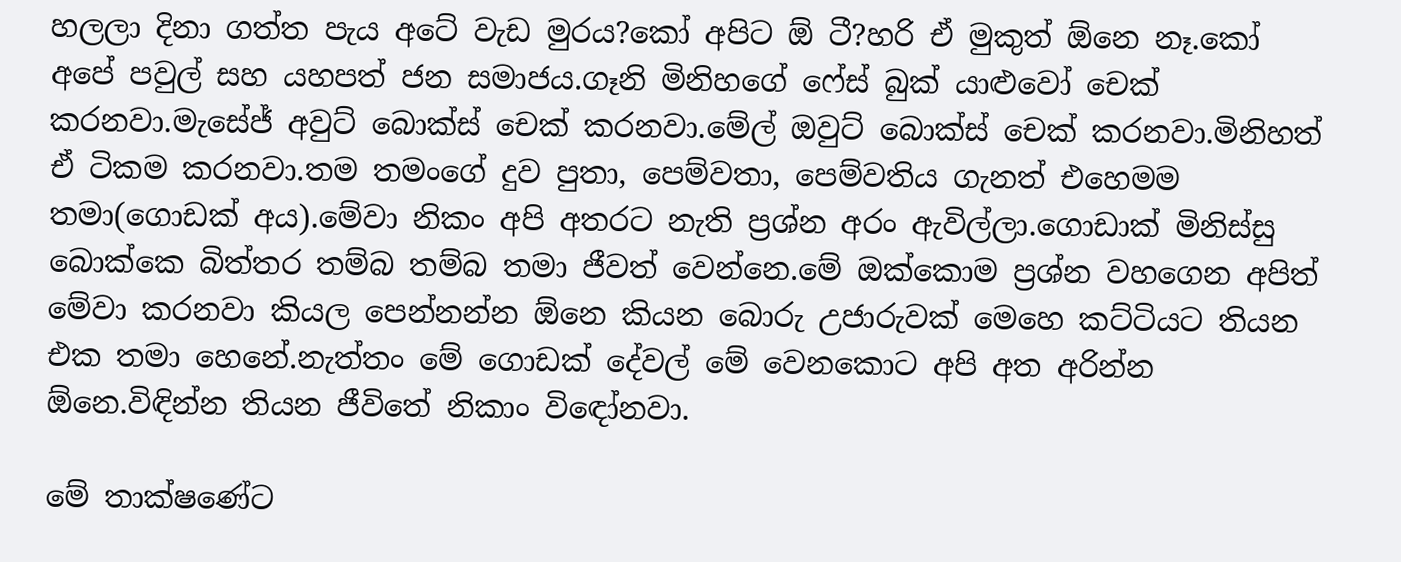හලලා දිනා ගත්ත පැය අටේ වැඩ මුරය?කෝ අපිට ඕ ටී?හරි ඒ මුකුත් ඕනෙ නෑ.කෝ අපේ පවුල් සහ යහපත් ජන සමාජය.ගෑනි මිනිහගේ ෆේස් බුක් යාළුවෝ චෙක් කරනවා.මැසේජ් අවුට් බොක්ස් චෙක් කරනවා.මේල් ඔවුට් බොක්ස් චෙක් කරනවා.මිනිහත් ඒ ටිකම කරනවා.තම තමංගේ දුව පුතා, පෙම්වතා, පෙම්වතිය ගැනත් එහෙමම තමා(ගොඩක් අය).මේවා නිකං අපි අතරට නැති ප්‍රශ්න අරං ඇවිල්ලා.ගොඩාක් මිනිස්සු බොක්කෙ බිත්තර තම්බ තම්බ තමා ජීවත් වෙන්නෙ.මේ ඔක්කොම ප්‍රශ්න වහගෙන අපිත් මේවා කරනවා කියල පෙන්නන්න ඕනෙ කියන බොරු උජාරුවක් මෙහෙ කට්ටියට තියන එක තමා හෙනේ.නැත්තං මේ ගොඩක් දේවල් මේ වෙනකොට අපි අත අරින්න ඕනෙ.විඳින්න තියන ජීවිතේ නිකාං විඳෝනවා.

මේ තාක්ෂණේට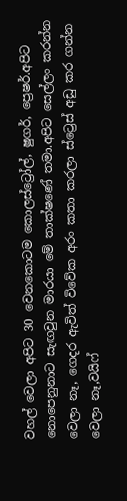වහල් වෙලා අපිට 30 වෙනකොටම කොලස්ට්‍රෝල්, ෂුගර්, ප්‍රෙෂර්.අපිට නොපෙනුනාට සැඟවුන මාරයා මේ තාක්ෂණේ තමා.අපිට සෙල්ලං කරන්න වෙලා නෑ, ගෙදර ඇවිත් විවේක අරං කතා කරලා ස්ට්‍රෙස් අඩු කර ගන්න වෙලා නෑ,වයිෆ්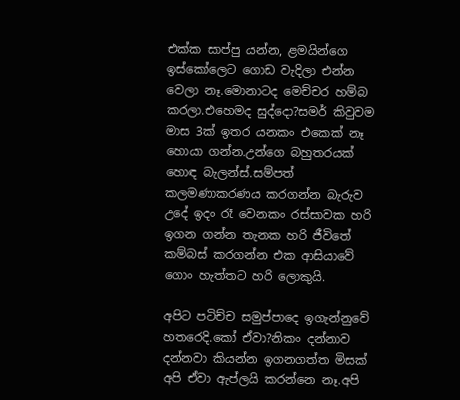එක්ක සාප්පු යන්න, ළමයින්ගෙ ඉස්කෝලෙට ගොඩ වැදිලා එන්න වෙලා නෑ.මොනාටද මෙච්චර හම්බ කරලා.එහෙමද සුද්දො?සමර් කිවුවම මාස 3ක් ඉතර යනකං එකෙක් නෑ හොයා ගන්න.උන්ගෙ බහුතරයක් හොඳ බැලන්ස්.සම්පත් කලමණාකරණය කරගන්න බැරුව උදේ ඉදං රෑ වෙනකං රස්සාවක හරි ඉගන ගන්න තැනක හරි ජීවිතේ කම්බස් කරගන්න එක ආසියාවේ ගොං හැත්තට හරි ලොකුයි.

අපිට පටිච්ච සමුප්පාදෙ ඉගැන්නුවේ හතරෙදි.කෝ ඒවා?නිකං දන්නාව දන්නවා කියන්න ඉගනගත්ත මිසක් අපි ඒවා ඇප්ලයි කරන්නෙ නෑ.අපි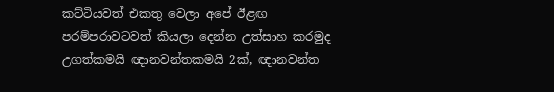කට්ටියවත් එකතු වෙලා අපේ ඊළඟ පරම්පරාවටවත් කියලා දෙන්න උත්සාහ කරමුද උගත්කමයි ඥානවන්තකමයි 2ක්, ඥානවන්ත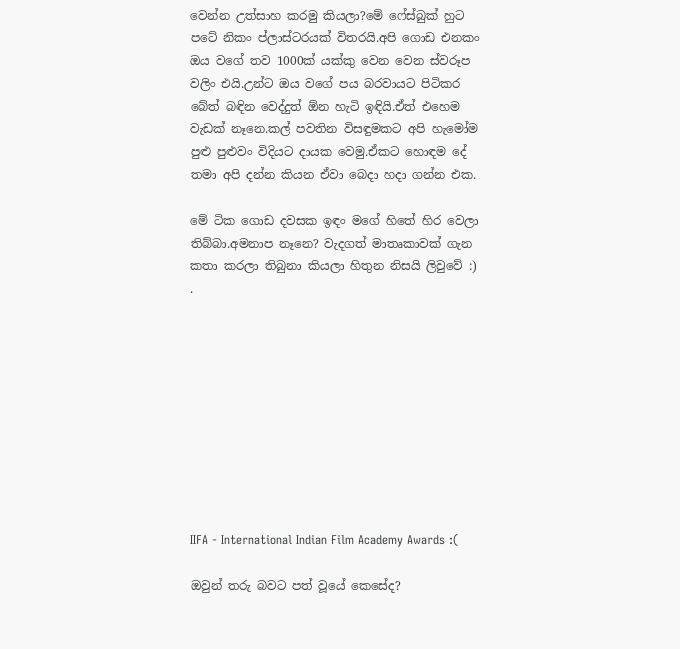වෙන්න උත්සාහ කරමු කියලා?මේ ෆේස්බුක් හුට පටේ නිකං ප්ලාස්ටරයක් විතරයි.අපි ගොඩ එනකං ඔය වගේ තව 1000ක් යක්කු වෙන වෙන ස්වරූප වලිං එයි.උන්ට ඔය වගේ පය බරවායට පිටිකර බේත් බඳින වෙද්දුත් ඕන හැටි ඉඳියි.ඒත් එහෙම වැඩක් නෑනෙ.කල් පවතින විසඳුමකට අපි හැමෝම පුළු පුළුවං විදියට දායක වෙමු.ඒකට හොඳම දේ තමා අපි දන්න කියන ඒවා බෙදා හදා ගන්න එක.

මේ ටික ගොඩ දවසක ඉඳං මගේ හිතේ හිර වෙලා තිබ්බා.අමනාප නෑනෙ? වැදගත් මාතෘකාවක් ගැන කතා කරලා තිබුනා කියලා හිතුන නිසයි ලිවුවේ :) .










IIFA - International Indian Film Academy Awards :(

ඔවුන් තරු බවට පත් වූයේ කෙසේද?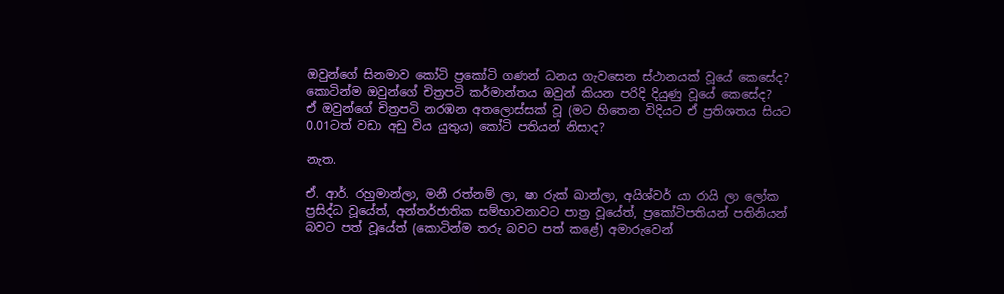ඔවුන්ගේ සිනමාව කෝටි ප්‍රකෝටි ගණන් ධනය ගැවසෙන ස්ථානයක් වූයේ කෙසේද?
කොටින්ම ඔවුන්ගේ චිත්‍රපටි කර්මාන්තය ඔවුන් කියන පරිදි දියුණු වූයේ කෙසේද?
ඒ ඔවුන්ගේ චිත්‍රපටි නරඹන අතලොස්සක් වූ (මට හිතෙන විදියට ඒ ප්‍රතිශතය සියට 0.01ටත් වඩා අඩු විය යුතුය) කෝටි පතියන් නිසාද?

නැත.

ඒ. ආර්. රහුමාන්ලා, මනී රත්නම් ලා, ෂා රුක් ඛාන්ලා, අයිශ්වර් යා රායි ලා ලෝක ප්‍රසිද්ධ වූයේත්, අන්තර්ජාතික සම්භාවනාවට පාත්‍ර වූයේත්, ප්‍රකෝටිපතියන් පතිනියන් බවට පත් වූයේත් (කොටින්ම තරු බවට පත් කළේ) අමාරුවෙන්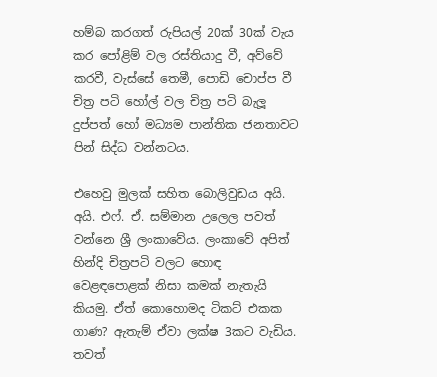හම්බ කරගත් රුපියල් 20ක් 30ක් වැය කර පෝළිම් වල රස්තියාදු වී, අව්වේ කරවී, වැස්සේ තෙමී, පොඩි චොප්ප වී චිත්‍ර පටි හෝල් වල චිත්‍ර පටි බැලූ දුප්පත් හෝ මධ්‍යම පාන්තික ජනතාවට පින් සිද්ධ වන්නටය.

එහෙවු මුලක් සහිත බොලිවුඩය අයි. අයි. එෆ්. ඒ. සම්මාන උලෙල පවත් වන්නෙ ශ්‍රී ලංකාවේය. ලංකාවේ අපිත් හින්දි චිත්‍රපටි වලට හොඳ වෙළඳපොළක් නිසා කමක් නැතැයි කියමු. ඒත් කොහොමද ටිකට් එකක ගාණ? ඇතැම් ඒවා ලක්ෂ 3කට වැඩිය. තවත්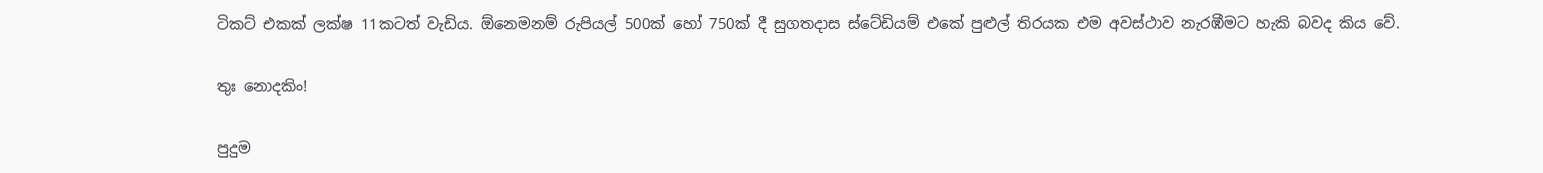ටිකට් එකක් ලක්ෂ 11කටත් වැඩිය. ඕනෙමනම් රුපියල් 500ක් හෝ 750ක් දී සුගතදාස ස්ටේඩියම් එකේ පුළුල් තිරයක එම අවස්ථාව නැරඹීමට හැකි බවද කිය වේ.

තුඃ නොදකිං!

පුදුම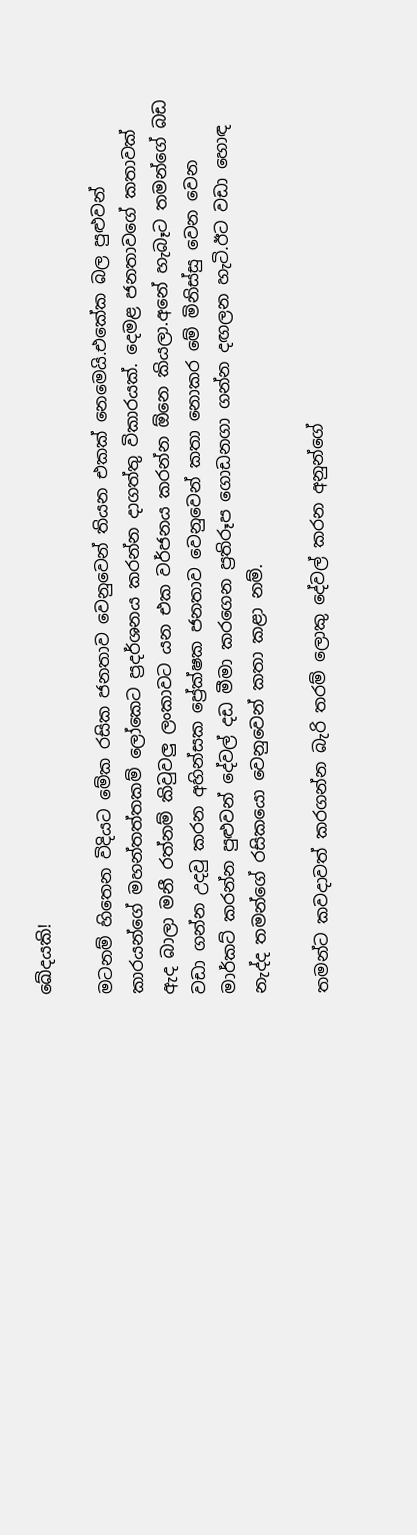ඛේදයකි!

මටනම් හිතෙන විදියට මේක රසික ජනතාව වෙනුවෙන් තියන එකක් නෙමෙයි.එකේක බල පුළුවන් කාරයන්ගේ මහන්තත්තකම් ලෝකෙට ප්‍රදර්ශනය කරන්න දාගත්තු විකාරයක්. දෙමළ ජනතාවගේ කතාවක් ඇද බාලා මනී රත්නම් කිවුවලු ලංකාවට යන එක වර්ජනය කරන්න ඕනෙ කියලා.අනේ හැබෑට තමන්ගේ බඩ වඩා ගන්න උදවු කරන අහින්සක ප්‍රේක්ෂක ජනතාව වෙනුවෙන් කතා නොකර මේ මිනිස්සු වෙන වෙන මාර්කට් කරන්න පුළුවන් දේවල් දඩ මීමා කරගෙන ප්‍රතිරූප ගොඩනගා ගන්න දඟලන හැටි.ඊට වඩා හොඳ නැද්ද තමන්ගේ රසිකයො වෙනුවෙන් කතා කළා නම්.

තමන්ට කවදාවත් කරගන්න බැරි තරම් ලොකු දේවල් කරන අනුන්ගේ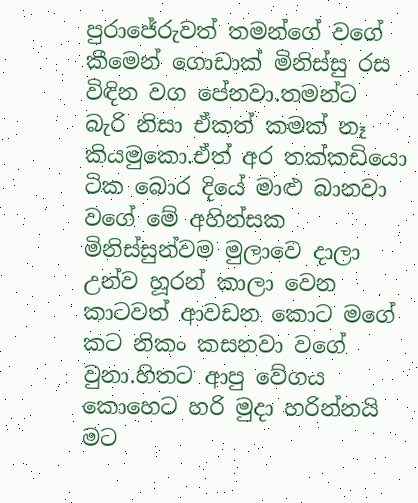පුරාජේරුවත් තමන්ගේ වගේ කීමෙන් ගොඩාක් මිනිස්සු රස විඳින වග පේනවා.තමන්ට බැරි නිසා ඒකත් කමක් නෑ කියමුකො.ඒත් අර තක්කඩියො ටික බොර දියේ මාළු බානවා වගේ මේ අහින්සක මිනිස්සුන්වම මුලාවෙ දාලා උන්ව හූරන් කාලා වෙන කාටවත් ආවඩන කොට මගේ කට නිකං කසනවා වගේ වුනා.හිතට ආපු වේගය කොහෙට හරි මුදා හරින්නයි මට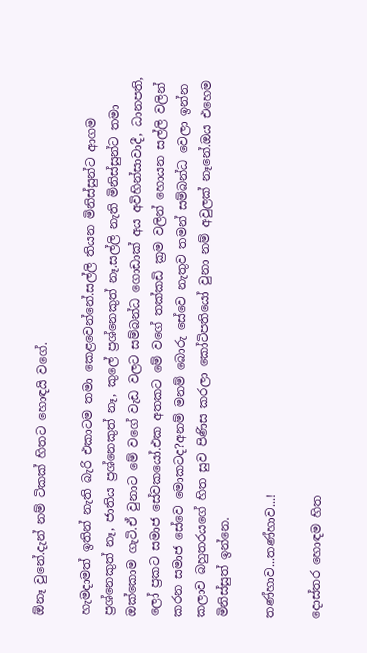ඕනෑ වුනේ.දැන් නම් ටිකක් හිතට හොඳයි වගේ.

හැමදාමත් ඉතින් නැති බැරි එකාටම තමා කෙළවෙන්නේ.සල්ලි තියන මිනිස්සුන්ට ආගම ප්‍රශ්නෙකුත් නෑ, ජාතිය ප්‍රශ්නෙකුත් නෑ, කුලේ ප්‍රශ්නෙකුත් නෑ.සල්ලි නැති මිනිස්සුන්ට තමා ඔක්කොම ගැටි.ඒ වුනාට මේ වගේ වැඩ වලට සම්බන්ධ ගොඩාක් අය අවිහින්සාවාදී, ධානපති, ලෝ ප්‍රකට සමාජ සේවකයෝ.එක අතකට මේ වගේ තක්කඩි ක්‍රම වලින් හොයන සල්ලි වලින් කරන සමාජ සේවෙ මොකටද?අනම් මනම් බොරු සේවෙ නැතුව තමන් සම්බන්ධ වෙලා ඉන්න කලාව බහුතරයගේ හිත සුව පිණිස කරලා කෝටිපතියෝ වුනා නම් අවුලක් නෑනේ.ඔය එහෙම මිනිස්සුත් ඉන්නෙ.

තණ්හාව...තණ්හාව...!

දොස්තර හොඳම හිත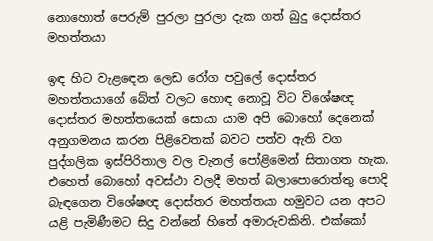නොහොත් පෙරුම් පුරලා පුරලා දැක ගත් බුදු දොස්තර මහත්තයා

ඉඳ හිට වැළඳෙන ලෙඩ රෝග පවුලේ දොස්තර මහත්තයාගේ බේත් වලට හොඳ නොවූ විට විශේෂඥ දොස්තර මහත්තයෙක් සොයා යාම අපි බොහෝ දෙනෙක් අනුගමනය කරන පිළිවෙතක් බවට පත්ව ඇති වග පුද්ගලික ඉස්පිරිතාල වල චැනල් පෝළිමෙන් සිතාගත හැක. එහෙත් බොහෝ අවස්ථා වලදී මහත් බලාපොරොත්තු පොදි බැඳගෙන විශේෂඥ දොස්තර මහත්තයා හමුවට යන අපට යළි පැමිණීමට සිදු වන්නේ හිතේ අමාරුවකිනි. එක්කෝ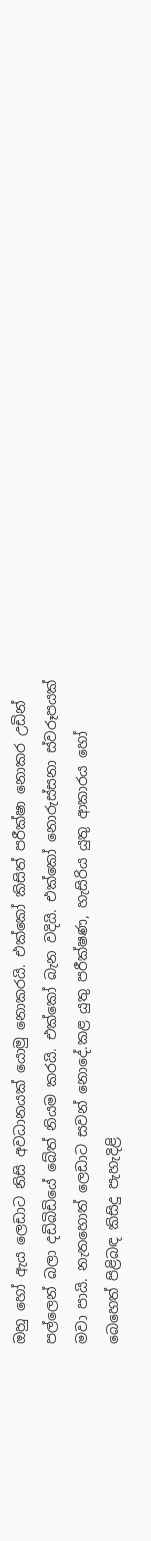ඔහු හෝ ඇය ලෙඩාට නිසි අවධානයක් යොමු නොකරයි. එක්කෝ කිසිත් පරීක්ෂා නොකර උඩින් පල්ලෙන් බලා දඩිබිඩියේ බේත් නියම කරයි. එක්කෝ බැන වදියි. එක්කෝ නොරුස්සනා ස්වරූපයක් මවා පායි. නැතහොත් ලෙඩාට සවන් නොදේ.කළ යුතු පරීක්ෂණ, හැසිරිය යුතු ආකාරය හෝ බෙහෙත් පිළිබඳ කිසිදු පැහැදිළි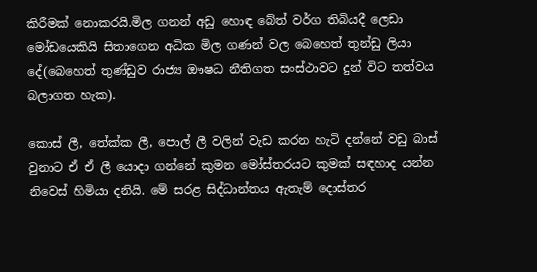කිරීමක් නොකරයි.මිල ගනන් අඩු හොඳ බේත් වර්ග තිබියදී ලෙඩා මෝඩයෙකියි සිතාගෙන අධික මිල ගණන් වල බෙහෙත් තුන්ඩු ලියා දේ(බෙහෙත් තුණ්ඩුව රාජ්‍ය ඖෂධ නීතිගත සංස්ථාවට දුන් විට තත්වය බලාගත හැක).

කොස් ලී, තේක්ක ලී, පොල් ලී වලින් වැඩ කරන හැටි දන්නේ වඩු බාස් වුනාට ඒ ඒ ලී යොදා ගන්නේ කුමන මෝස්තරයට කුමක් සඳහාද යන්න නිවෙස් හිමියා දනියි. මේ සරළ සිද්ධාන්තය ඇතැම් දොස්තර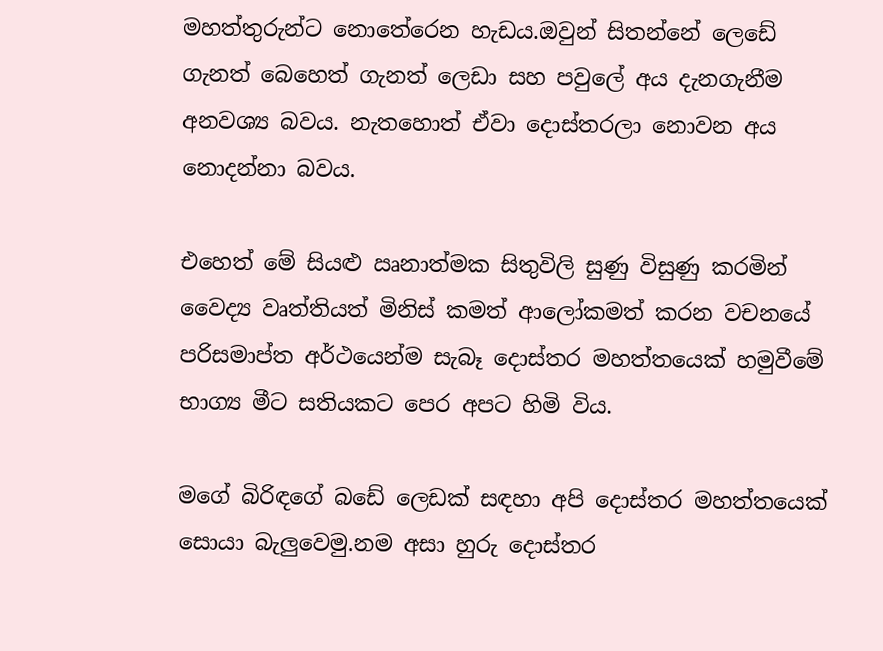මහත්තුරුන්ට නොතේරෙන හැඩය.ඔවුන් සිතන්නේ ලෙඩේ ගැනත් බෙහෙත් ගැනත් ලෙඩා සහ පවුලේ අය දැනගැනීම අනවශ්‍ය බවය. නැතහොත් ඒවා දොස්තරලා නොවන අය නොදන්නා බවය.

එහෙත් මේ සියළු ඍනාත්මක සිතුවිලි සුණු විසුණු කරමින් වෛද්‍ය වෘත්තියත් මිනිස් කමත් ආලෝකමත් කරන වචනයේ පරිසමාප්ත අර්ථයෙන්ම සැබෑ දොස්තර මහත්තයෙක් හමුවීමේ භාග්‍ය මීට සතියකට පෙර අපට හිමි විය.

මගේ බිරිඳගේ බඩේ ලෙඩක් සඳහා අපි දොස්තර මහත්තයෙක් සොයා බැලුවෙමු.නම අසා හුරු දොස්තර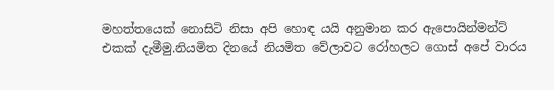මහත්තයෙක් නොසිටි නිසා අපි හොඳ යයි අනුමාන කර ඇපොයින්මන්ට් එකක් දැමීමු.නියමිත දිනයේ නියමිත වේලාවට රෝහලට ගොස් අපේ වාරය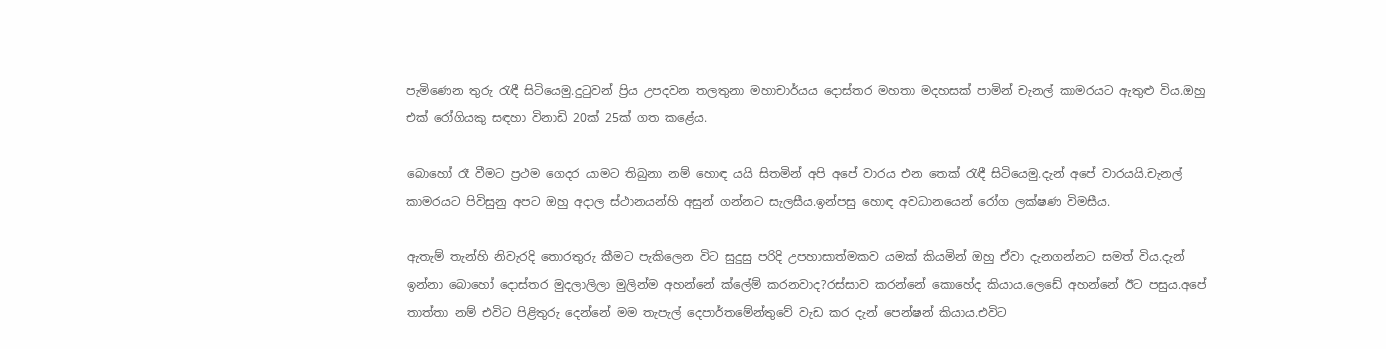පැමිණෙන තුරු රැඳී සිටියෙමු.දුටුවන් ප්‍රිය උපදවන තලතුනා මහාචාර්යය දොස්තර මහතා මදහසක් පාමින් චැනල් කාමරයට ඇතුළු විය.ඔහු එක් රෝගියකු සඳහා විනාඩි 20ක් 25ක් ගත කළේය.

බොහෝ රෑ වීමට ප්‍රථම ගෙදර යාමට තිබුනා නම් හොඳ යයි සිතමින් අපි අපේ වාරය එන තෙක් රැඳී සිටියෙමු.දැන් අපේ වාරයයි.චැනල් කාමරයට පිවිසුනු අපට ඔහු අදාල ස්ථානයන්හි අසුන් ගන්නට සැලසීය.ඉන්පසු හොඳ අවධානයෙන් රෝග ලක්ෂණ විමසීය.

ඇතැම් තැන්හි නිවැරදි තොරතුරු කීමට පැකිලෙන විට සුදුසු පරිදි උපහාසාත්මකව යමක් කියමින් ඔහු ඒවා දැනගන්නට සමත් විය.දැන් ඉන්නා බොහෝ දොස්තර මුදලාලිලා මුලින්ම අහන්නේ ක්ලේම් කරනවාද?රස්සාව කරන්නේ කොහේද කියාය.ලෙඩේ අහන්නේ ඊට පසුය.අපේ තාත්තා නම් එවිට පිළිතුරු දෙන්නේ මම තැපැල් දෙපාර්තමේන්තුවේ වැඩ කර දැන් පෙන්ෂන් කියාය.එවිට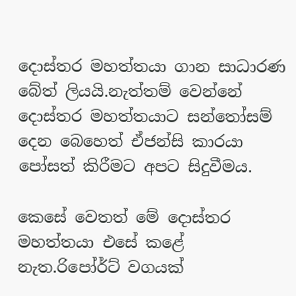දොස්තර මහත්තයා ගාන සාධාරණ බේත් ලියයි.නැත්තම් වෙන්නේ දොස්තර මහත්තයාට සන්තෝසම් දෙන බෙහෙත් ඒජන්සි කාරයා පෝසත් කිරීමට අපට සිදුවීමය.

කෙසේ වෙතත් මේ දොස්තර මහත්තයා එසේ කළේ නැත.රිපෝර්ට් වගයක්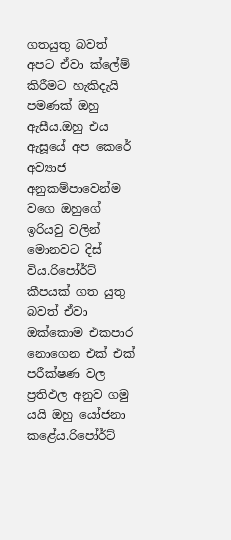ගතයුතු බවත් අපට ඒවා ක්ලේම් කිරීමට හැකිදැයි පමණක් ඔහු ඇසීය.ඔහු එය ඇසූයේ අප කෙරේ අව්‍යාජ අනුකම්පාවෙන්ම වගෙ ඔහුගේ ඉරියවු වලින් මොනවට දිස් විය.රිපෝර්ට් කීපයක් ගත යුතු බවත් ඒවා ඔක්කොම එකපාර නොගෙන එක් එක් පරීක්ෂණ වල ප්‍රතිඵල අනුව ගමු යයි ඔහු යෝජනා කළේය.රිපෝර්ට්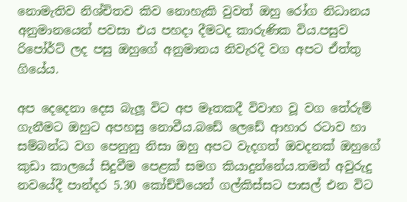නොමැතිව නිශ්චිතව කිව නොහැකි වුවත් ඔහු රෝග නිධානය අනුමානයෙන් පවසා එය පහදා දීමටද කාරුණික විය.පසුව රිපෝර්ට් ලද පසු ඔහුගේ අනුමානය නිවැරදි වග අපට ඒත්තු ගියේය.

අප දෙදෙනා දෙස බැලූ විට අප මෑතකදී විවාහ වූ වග තේරුම් ගැනීමට ඔහුට අපහසු නොවීය.බඩේ ලෙඩේ ආහාර රටාව හා සම්බන්ධ වග පෙනුනු නිසා ඔහු අපට වැදගත් ඔවදනක් ඔහුගේ කුඩා කාලයේ සිදුවීම පෙළක් සමග කියාදුන්නේය.තමන් අවුරුදු නවයේදී පාන්දර 5.30 කෝච්චියෙන් ගල්කිස්සට පාසල් එන විට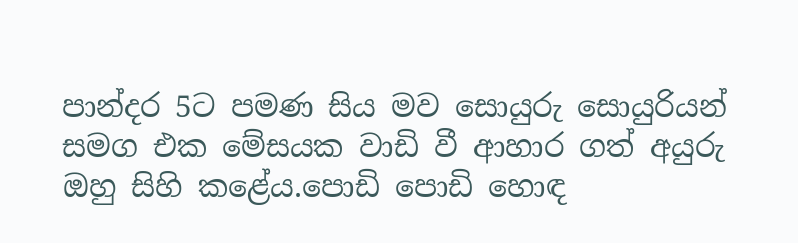පාන්දර 5ට පමණ සිය මව සොයුරු සොයුරියන් සමග එක මේසයක වාඩි වී ආහාර ගත් අයුරු ඔහු සිහි කළේය.පොඩි පොඩි හොඳ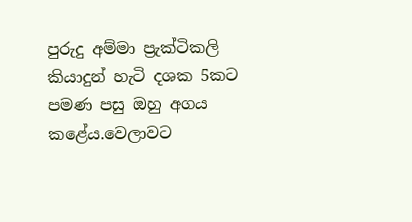පුරුදු අම්මා ප්‍රැක්ටිකලි කියාදුන් හැටි දශක 5කට පමණ පසු ඔහු අගය කළේය.වෙලාවට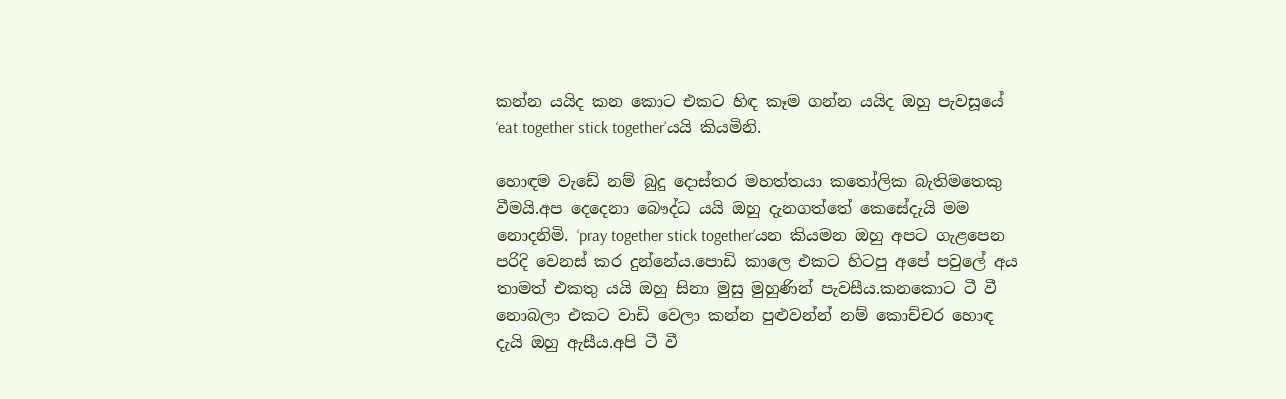කන්න යයිද කන කොට එකට හිඳ කෑම ගන්න යයිද ඔහු පැවසූයේ ‘eat together stick together’යයි කියමිනි.

හොඳම වැඩේ නම් බුදු දොස්තර මහත්තයා කතෝලික බැතිමතෙකු වීමයි.අප දෙදෙනා බෞද්ධ යයි ඔහු දැනගත්තේ කෙසේදැයි මම නොදනිමි. ‘pray together stick together’යන කියමන ඔහු අපට ගැළපෙන පරිදි වෙනස් කර දුන්නේය.පොඩි කාලෙ එකට හිටපු අපේ පවුලේ අය තාමත් එකතු යයි ඔහු සිනා මුසු මුහුණින් පැවසීය.කනකොට ටී වී නොබලා එකට වාඩි වෙලා කන්න පුළුවන්න් නම් කොච්චර හොඳ දැයි ඔහු ඇසීය.අපි ටී වී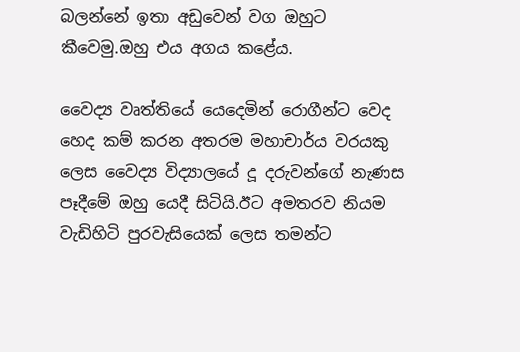බලන්නේ ඉතා අඩුවෙන් වග ඔහුට කීවෙමු.ඔහු එය අගය කළේය.

වෛද්‍ය වෘත්තියේ යෙදෙමින් රොගීන්ට වෙද හෙද කම් කරන අතරම මහාචාර්ය වරයකු ලෙස වෛද්‍ය විද්‍යාලයේ දූ දරුවන්ගේ නැණස පෑදීමේ ඔහු යෙදී සිටියි.ඊට අමතරව නියම වැඩිහිටි පුරවැසියෙක් ලෙස තමන්ට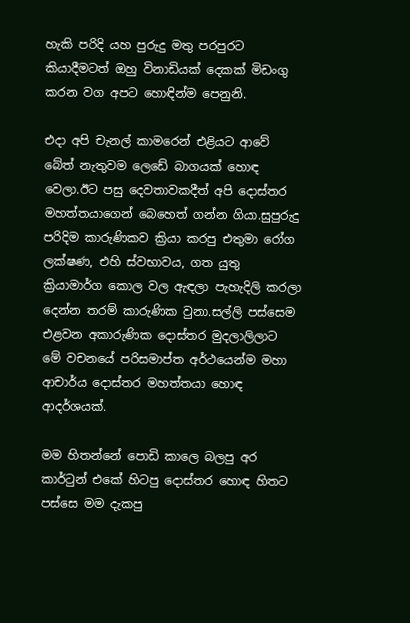හැකි පරිදි යහ පුරුදු මතු පරපුරට කියාදීමටත් ඔහු විනාඩියක් දෙකක් මිඩංගු කරන වග අපට හොඳින්ම පෙනුනි.

එදා අපි චැනල් කාමරෙන් එළියට ආවේ බේත් නැතුවම ලෙඩේ බාගයක් හොඳ වෙලා.ඊට පසු දෙවතාවකදීත් අපි දොස්තර මහත්තයාගෙන් බෙහෙත් ගන්න ගියා.සුපුරුදු පරිදිම කාරුණිකව ක්‍රියා කරපු එතුමා රෝග ලක්ෂණ, එහි ස්වභාවය, ගත යුතු ක්‍රියාමාර්ග කොල වල ඇඳලා පැහැදිලි කරලා දෙන්න තරම් කාරුණික වුනා.සල්ලි පස්සෙම එළවන අකාරුණික දොස්තර මුදලාලිලාට මේ වචනයේ පරිසමාප්ත අර්ථයෙන්ම මහා ආචාර්ය දොස්තර මහත්තයා හොඳ ආදර්ශයක්.

මම හිතන්නේ පොඩි කාලෙ බලපු අර කාර්ටුන් එකේ හිටපු දොස්තර හොඳ හිතට පස්සෙ මම දැකපු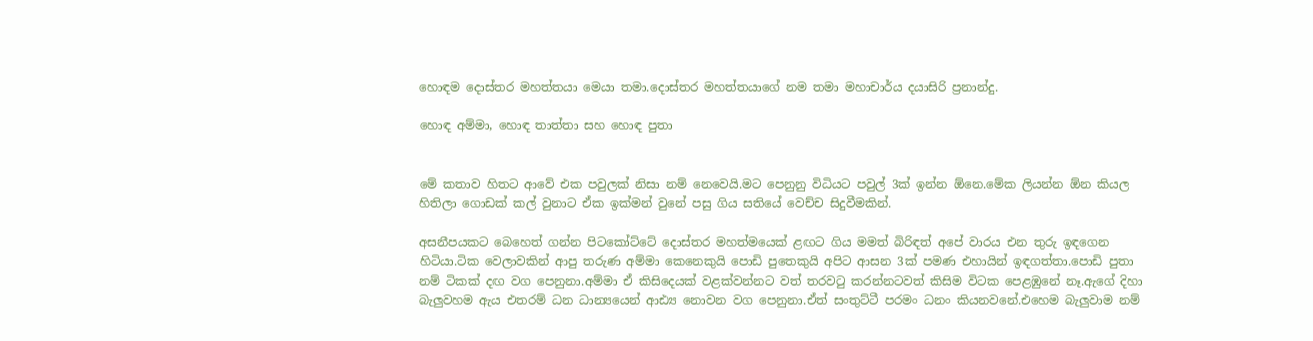හොඳම දොස්තර මහත්තයා මෙයා තමා.දොස්තර මහත්තයාගේ නම තමා මහාචාර්ය දයාසිරි ප්‍රනාන්දු.

හොඳ අම්මා, හොඳ තාත්තා සහ හොඳ පුතා


මේ කතාව හිතට ආවේ එක පවුලක් නිසා නම් නෙවෙයි.මට පෙනුනු විධියට පවුල් 3ක් ඉන්න ඕනෙ.මේක ලියන්න ඕන කියල හිතිලා ගොඩක් කල් වුනාට ඒක ඉක්මන් වුනේ පසු ගිය සතියේ වෙච්ච සිදුවීමකින්.

අසනීපයකට බෙහෙත් ගන්න පිටකෝට්ටේ දොස්තර මහත්මයෙක් ළඟට ගිය මමත් බිරිඳත් අපේ වාරය එන තුරු ඉඳගෙන හිටියා.ටික වෙලාවකින් ආපු තරුණ අම්මා කෙනෙකුයි පොඩි පුතෙකුයි අපිට ආසන 3ක් පමණ එහායින් ඉඳගත්තා.පොඩි පුතා නම් ටිකක් දඟ වග පෙනුනා.අම්මා ඒ කිසිදෙයක් වළක්වන්නට වත් තරවටු කරන්නටවත් කිසිම විටක පෙළඹුනේ නෑ.ඇගේ දිහා බැලුවහම ඇය එතරම් ධන ධාන්‍යයෙන් ආඪ්‍ය නොවන වග පෙනුනා.ඒත් සංතුට්ටී පරමං ධනං කියනවනේ.එහෙම බැලුවාම නම්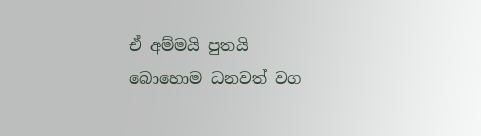ඒ අම්මයි පුතයි බොහොම ධනවත් වග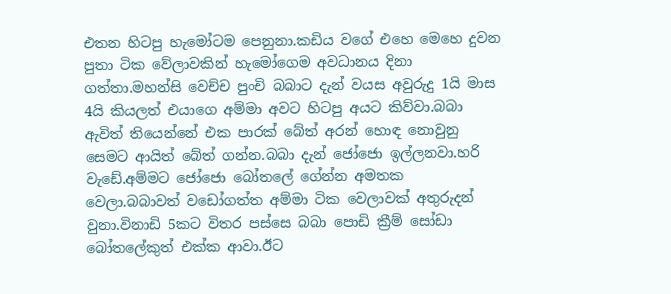එතන හිටපු හැමෝටම පෙනුනා.කඩිය වගේ එහෙ මෙහෙ දුවන පුතා ටික වේලාවකින් හැමෝගෙම අවධානය දිනා ගත්තා.මහන්සි වෙච්ච පුංචි බබාට දැන් වයස අවුරුදු 1යි මාස 4යි කියලත් එයාගෙ අම්මා අවට හිටපු අයට කිව්වා.බබා ඇවිත් තියෙන්නේ එක පාරක් බේත් අරන් හොඳ නොවුනු සෙමට ආයිත් බේත් ගන්න.බබා දැන් ජෝජො ඉල්ලනවා.හරි වැඩේ.අම්මට ජෝජො බෝතලේ ගේන්න අමතක වෙලා.බබාවත් වඩෝගත්ත අම්මා ටික වෙලාවක් අතුරුදන් වුනා.විනාඩි 5කට විතර පස්සෙ බබා පොඩි ක්‍රීම් සෝඩා බෝතලේකුත් එක්ක ආවා.ඊට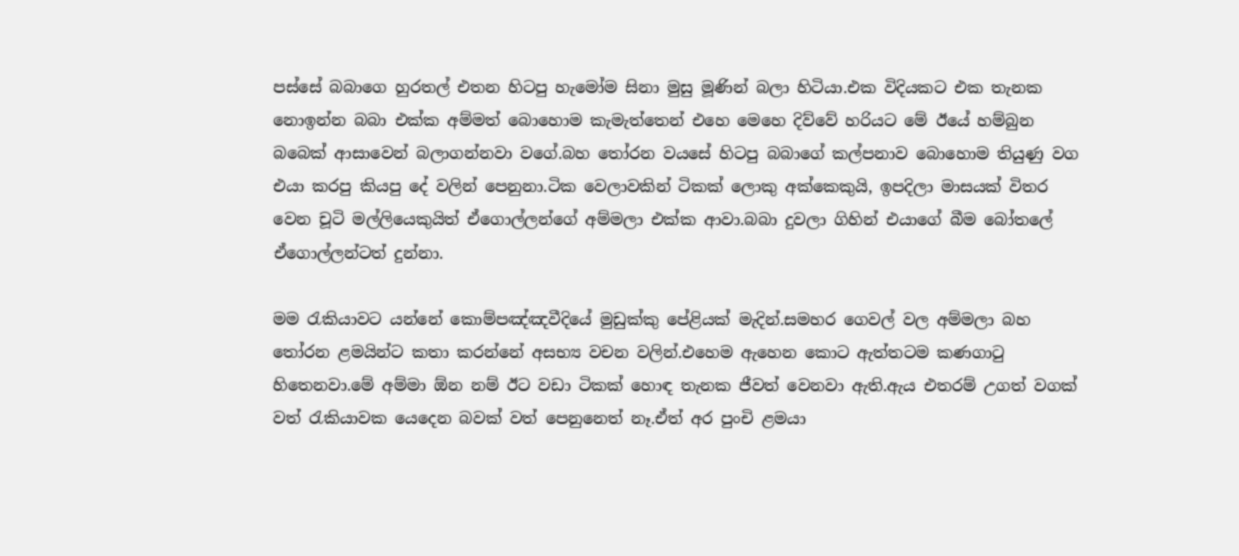පස්සේ බබාගෙ හුරතල් එතන හිටපු හැමෝම සිනා මුසු මූණින් බලා හිටියා.එක විදියකට එක තැනක නොඉන්න බබා එක්ක අම්මත් බොහොම කැමැත්තෙන් එහෙ මෙහෙ දිව්වේ හරියට මේ ඊයේ හම්බුන බබෙක් ආසාවෙන් බලාගන්නවා වගේ.බහ තෝරන වයසේ හිටපු බබාගේ කල්පනාව බොහොම තියුණු වග එයා කරපු කියපු දේ වලින් පෙනුනා.ටික වෙලාවකින් ටිකක් ලොකු අක්කෙකුයි, ඉපදිලා මාසයක් විතර වෙන චූටි මල්ලියෙකුයිත් ඒගොල්ලන්ගේ අම්මලා එක්ක ආවා.බබා දුවලා ගිහින් එයාගේ බීම බෝතලේ ඒගොල්ලන්ටත් දුන්නා.

මම රැකියාවට යන්නේ කොම්පඤ්ඤවීදියේ මුඩුක්කු පේළියක් මැදින්.සමහර ගෙවල් වල අම්මලා බහ තෝරන ළමයින්ට කතා කරන්නේ අසභ්‍ය වචන වලින්.එහෙම ඇහෙන කොට ඇත්තටම කණගාටු හිතෙනවා.මේ අම්මා ඕන නම් ඊට වඩා ටිකක් හොඳ තැනක ජීවත් වෙනවා ඇති.ඇය එතරම් උගත් වගක් වත් රැකියාවක යෙදෙන බවක් වත් පෙනුනෙත් නෑ.ඒත් අර පුංචි ළමයා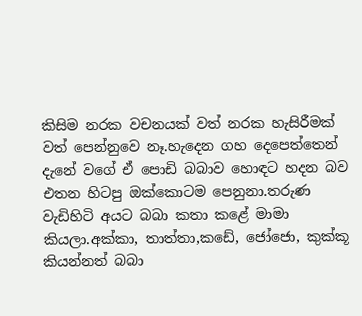කිසිම නරක වචනයක් වත් නරක හැසිරීමක් වත් පෙන්නුවෙ නෑ.හැදෙන ගහ දෙපෙත්තෙන් දැනේ වගේ ඒ පොඩි බබාව හොඳට හදන බව එතන හිටපු ඔක්කොටම පෙනුනා.තරුණ වැඩිහිටි අයට බබා කතා කළේ මාමා කියලා.අක්කා, තාත්තා,කඩේ, ජෝජො, කුක්කූ කියන්නත් බබා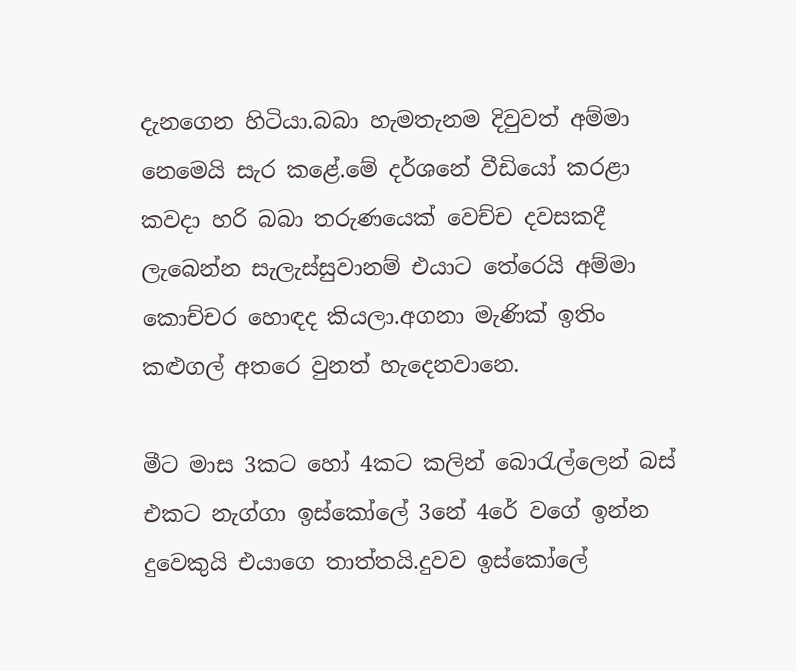දැනගෙන හිටියා.බබා හැමතැනම දිවුවත් අම්මා නෙමෙයි සැර කළේ.මේ දර්ශනේ වීඩියෝ කරළා කවදා හරි බබා තරුණයෙක් වෙච්ච දවසකදී ලැබෙන්න සැලැස්සුවානම් එයාට තේරෙයි අම්මා කොච්චර හොඳද කියලා.අගනා මැණික් ඉතිං කළුගල් අතරෙ වුනත් හැදෙනවානෙ.

මීට මාස 3කට හෝ 4කට කලින් බොරැල්ලෙන් බස් එකට නැග්ගා ඉස්කෝලේ 3නේ 4රේ වගේ ඉන්න දුවෙකුයි එයාගෙ තාත්තයි.දුවව ඉස්කෝලේ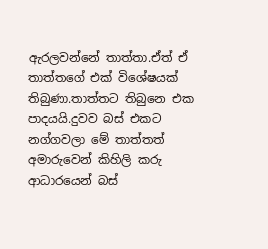ඇරලවන්නේ තාත්තා.ඒත් ඒ තාත්තගේ එක් විශේෂයක් තිබුණා.තාත්තට තිබුනෙ එක පාදයයි.දුවව බස් එකට නග්ගවලා මේ තාත්තත් අමාරුවෙන් කිහිලි කරු ආධාරයෙන් බස්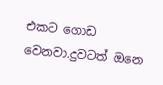එකට ගොඩ වෙනවා.දුවටත් ඔනෙ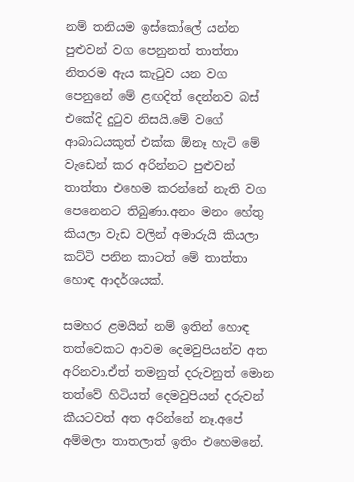නම් තනියම ඉස්කෝලේ යන්න පුළුවන් වග පෙනුනත් තාත්තා නිතරම ඇය කැටුව යන වග පෙනුනේ මේ ළඟදිත් දෙන්නව බස් එකේදි දුටුව නිසයි.මේ වගේ ආබාධයකුත් එක්ක ඕනෑ හැටි මේ වැඩෙන් කර අරින්නට පුළුවන් තාත්තා එහෙම කරන්නේ නැති වග පෙනෙනට තිබුණා.අනං මනං හේතු කියලා වැඩ වලින් අමාරුයි කියලා කට්ටි පනින කාටත් මේ තාත්තා හොඳ ආදර්ශයක්.

සමහර ළමයින් නම් ඉතින් හොඳ තත්වෙකට ආවම දෙමවුපියන්ව අත අරිනවා.ඒත් තමනුත් දරුවනුත් මොන තත්වේ හිටියත් දෙමවුපියන් දරුවන් කීයටවත් අත අරින්නේ නෑ.අපේ අම්මලා තාතලාත් ඉතිං එහෙමනේ.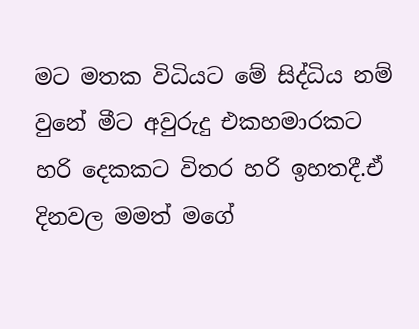මට මතක විධියට මේ සිද්ධිය නම් වුනේ මීට අවුරුදු එකහමාරකට හරි දෙකකට විතර හරි ඉහතදී.ඒ දිනවල මමත් මගේ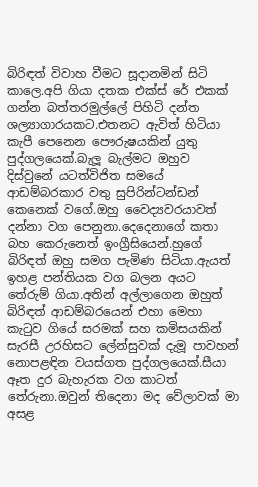බිරිඳත් විවාහ වීමට සූදානමින් සිටි කාලෙ.අපි ගියා දතක එක්ස් රේ එකක් ගන්න බත්තරමුල්ලේ පිහිටි දන්ත ශල්‍යාගාරයකට.එතනට ඇවිත් හිටියා කැපී පෙනෙන පෞරුෂයකින් යුතු පුද්ගලයෙක්.බැලූ බැල්මට ඔහුව දිස්වුනේ යටත්විජිත සමයේ ආඩම්බරකාර වතු සුපිරින්ටන්ඩන් කෙනෙක් වගේ.ඔහු වෛද්‍යවරයාවත් දන්නා වග පෙනුනා.දෙදෙනාගේ කතා බහ කෙරුනෙත් ඉංග්‍රීසියෙන්.හුගේ බිරිඳත් ඔහු සමග පැමිණ සිටියා.ඇයත් ඉහළ පන්තියක වග බලන අයට තේරුම් ගියා.අතින් අල්ලාගෙන ඔහුත් බිරිඳත් ආඩම්බරයෙන් එහා මෙහා කැටුව ගියේ සරමක් සහ කමිසයකින් සැරසී උරහිසට ලේන්සුවක් දැමූ පාවහන් නොපළඳින වයස්ගත පුද්ගලයෙක්.සීයා ඈත දුර බැහැරක වග කාටත් තේරුනා.ඔවුන් තිදෙනා මද වේලාවක් මා අසළ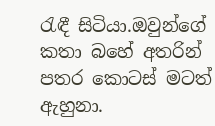රැඳී සිටියා.ඔවුන්ගේ කතා බහේ අතරින් පතර කොටස් මටත් ඇහුනා.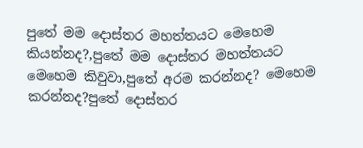පුතේ මම දොස්තර මහත්තයට මෙහෙම කියන්නද?,පුතේ මම දොස්තර මහත්තයට මෙහෙම කිවුවා,පුතේ අරම කරන්නද? මෙහෙම කරන්නද?පුතේ දොස්තර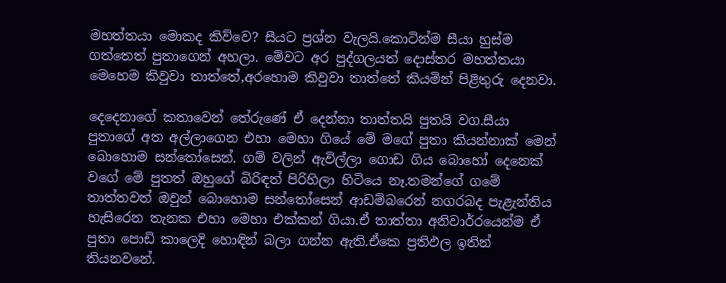මහත්තයා මොකද කිව්වෙ? සීයට ප්‍රශ්න වැලයි.කොටින්ම සීයා හුස්ම ගත්තෙත් පුතාගෙන් අහලා. මේවට අර පුද්ගලයත් දොස්තර මහත්තයා මෙහෙම කිවුවා තාත්තේ,අරහොම කිවුවා තාත්තේ කියමින් පිළිතුරු දෙනවා.

දෙදෙනාගේ කතාවෙන් තේරුණේ ඒ දෙන්නා තාත්තයි පුතයි වග.සීයා පුතාගේ අත අල්ලාගෙන එහා මෙහා ගියේ මේ මගේ පුතා කියන්නාක් මෙන් බොහොම සන්තෝසෙන්. ගම් වලින් ඇවිල්ලා ගොඩ ගිය බොහෝ දෙනෙක් වගේ මේ පුතත් ඔහුගේ බිරිඳත් පිරිහිලා හිටියෙ නෑ.තමන්ගේ ගමේ තාත්තවත් ඔවුන් බොහොම සන්තෝසෙන් ආඩම්බරෙන් නගරබද පැළැන්තිය හැසිරෙන තැනක එහා මෙහා එක්කන් ගියා.ඒ තාත්තා අනිවාර්‍රයෙන්ම ඒ පුතා පොඩි කාලෙදි හොඳින් බලා ගන්න ඇති.ඒකෙ ප්‍රතිඵල ඉතින් තියනවනේ.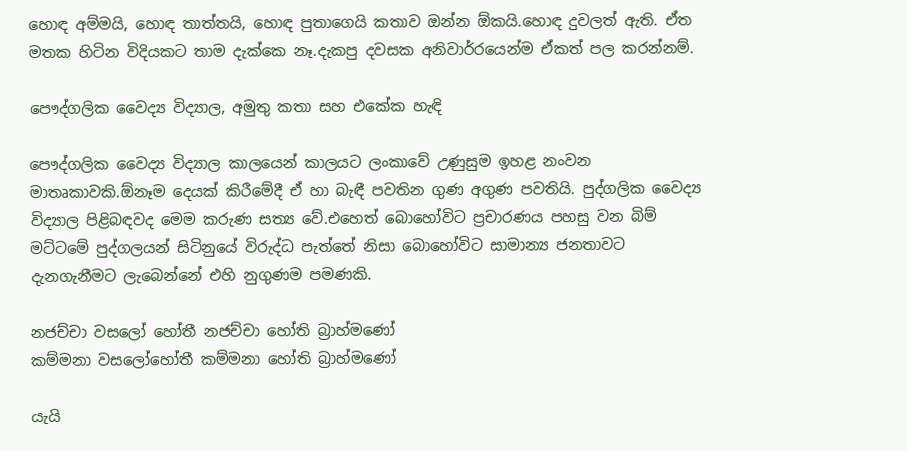හොඳ අම්මයි, හොඳ තාත්තයි, හොඳ පුතාගෙයි කතාව ඔන්න ඕකයි.හොඳ දුවලත් ඇති. ඒත මතක හිටින විදියකට තාම දැක්කෙ නෑ.දැකපු දවසක අනිවාර්‍රයෙන්ම ඒකත් පල කරන්නම්.

පෞද්ගලික වෛද්‍ය විද්‍යාල, අමුතු කතා සහ එකේක හැඳි

පෞද්ගලික වෛද්‍ය විද්‍යාල කාලයෙන් කාලයට ලංකාවේ උණුසුම ඉහළ නංවන මාතෘකාවකි.ඕනෑම දෙයක් කිරීමේදී ඒ හා බැඳී පවතින ගුණ අගුණ පවතියි. පුද්ගලික වෛද්‍ය විද්‍යාල පිළිබඳවද මෙම කරුණ සත්‍ය වේ.එහෙත් බොහෝවිට ප්‍රචාරණය පහසු වන බිම් මට්ටමේ පුද්ගලයන් සිටිනුයේ විරුද්ධ පැත්තේ නිසා බොහෝවිට සාමාන්‍ය ජනතාවට දැනගැනීමට ලැබෙන්නේ එහි නුගුණම පමණකි.

නජච්චා වසලෝ හෝතී නජච්චා හෝති බ්‍රාහ්මණෝ
කම්මනා වසලෝහෝතී කම්මනා හෝති බ්‍රාහ්මණෝ

යැයි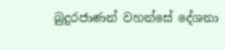බුදුරජාණන් වහන්සේ දේශනා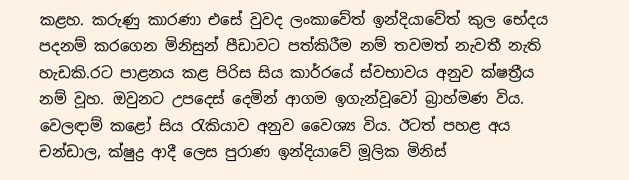කළහ. කරුණු කාරණා එසේ වුවද ලංකාවේත් ඉන්දියාවේත් කුල භේදය පදනම් කරගෙන මිනිසුන් පීඩාවට පත්කිරීම නම් තවමත් නැවතී නැති හැඩකි.රට පාළනය කළ පිරිස සිය කාර්‍රයේ ස්වභාවය අනුව ක්ෂත්‍රීය නම් වූහ. ඔවුනට උපදෙස් දෙමින් ආගම ඉගැන්වූවෝ බ්‍රාහ්මණ විය. වෙලඳාම් කළෝ සිය රැකියාව අනුව වෛශ්‍ය විය. ඊටත් පහළ අය චන්ඩාල, ක්ෂුද්‍ර ආදී ලෙස පුරාණ ඉන්දියාවේ මූලික මිනිස්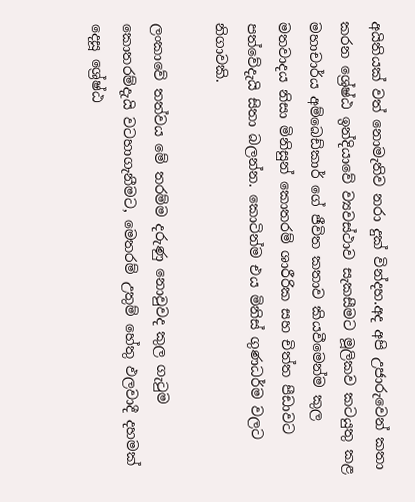අයිතියක් වත් නොමැතිව නරා දුක් වින්දහ.අද අපි උජාරුවෙන් කතා කරන ශ්‍රේෂ්ඨ ඉන්දියාවේ ව්‍යවස්ථාව සැකසීමට මූලිකව කටයුතු කළ මහාචාර්ය අම්බෙඩ්කාර් ගේ ජීවිත කතාව කියවීමෙන්ම කුල මතවාදය නිසා මිනිසුන් කොතරම් ශාරීරික සහ චිත්ත පීඩාවට පත්වේදැයි සිතා බලන්න. කොටින්ම එය මිනිස් ගුණධර්ම වලට නිගාවකි.

ලංකාවේ තත්වය මේ තරම්ම දරුණු නොවුවද කුල ගැටුම කොතරම්දැයි වටහාගැනීමට, මෙතරම් උතුම් හේතු ඵලවාදී දහමක් දෙසූ ශ්‍රේෂ්ඨ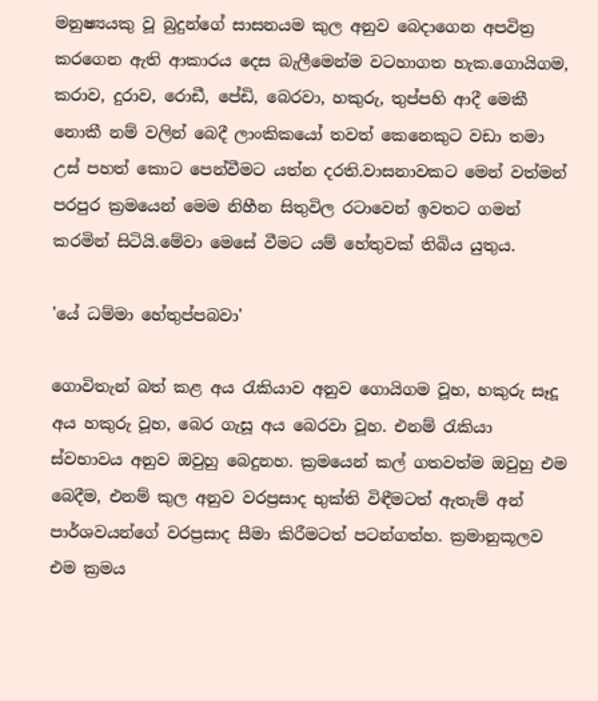මනුෂ්‍යයකු වූ බුදුන්ගේ සාසනයම කුල අනුව බෙදාගෙන අපවිත්‍ර කරගෙන ඇති ආකාරය දෙස බැලීමෙන්ම වටහාගත හැක.ගොයිගම, කරාව, දුරාව, රොඩී, පේඩි, බෙරවා, හකුරු, තුප්පහි ආදී මෙකී නොකී නම් වලින් බෙදී ලාංකිකයෝ තවත් කෙනෙකුට වඩා තමා උස් පහත් කොට පෙන්වීමට යත්න දරති.වාසනාවකට මෙන් වත්මන් පරපුර ක්‍රමයෙන් මෙම නිහීන සිතුවිල රටාවෙන් ඉවතට ගමන් කරමින් සිටියි.මේවා මෙසේ වීමට යම් හේතුවක් තිබිය යුතුය.

'යේ ධම්මා හේතුප්පබවා'

ගොවිතැන් බත් කළ අය රැකියාව අනුව ගොයිගම වූහ, හකුරු සෑදූ අය හකුරු වූහ, බෙර ගැසූ අය බෙරවා වූහ. එනම් රැකියා ස්වභාවය අනුව ඔවුහු බෙදුනහ. ක්‍රමයෙන් කල් ගතවත්ම ඔවුහු එම බෙදීම, එනම් කුල අනුව වරප්‍රසාද භුක්ති විඳීමටත් ඇතැම් අන් පාර්ශවයන්ගේ වරප්‍රසාද සීමා කිරීමටත් පටන්ගත්හ. ක්‍රමානුකූලව එම ක්‍රමය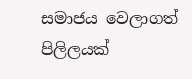සමාජය වෙලාගත් පිලිලයක්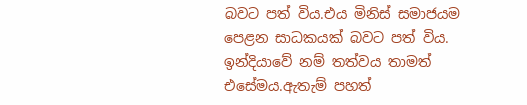බවට පත් විය.එය මිනිස් සමාජයම පෙළන සාධකයක් බවට පත් විය. ඉන්දියාවේ නම් තත්වය තාමත් එසේමය.ඇතැම් පහත්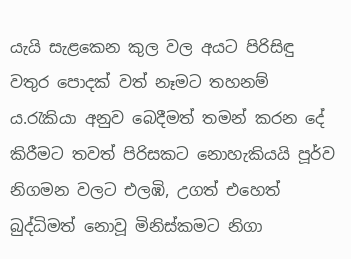යැයි සැළකෙන කුල වල අයට පිරිසිඳු වතුර පොදක් වත් නෑමට තහනම් ය.රැකියා අනුව බෙදීමත් තමන් කරන දේ කිරීමට තවත් පිරිසකට නොහැකියයි පූර්ව නිගමන වලට එලඹි, උගත් එහෙත් බුද්ධිමත් නොවූ මිනිස්කමට නිගා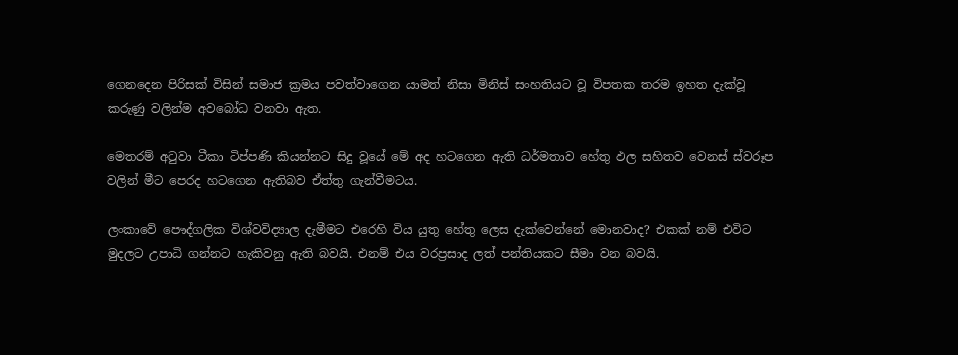ගෙනදෙන පිරිසක් විසින් සමාජ ක්‍රමය පවත්වාගෙන යාමත් නිසා මිනිස් සංහතියට වූ විපතක තරම ඉහත දැක්වූ කරුණු වලින්ම අවබෝධ වනවා ඇත.

මෙතරම් අටුවා ටීකා ටිප්පණි කියන්නට සිදු වූයේ මේ අද හටගෙන ඇති ධර්මතාව හේතු ඵල සහිතව වෙනස් ස්වරූප වලින් මීට පෙරද හටගෙන ඇතිබව ඒත්තු ගැන්වීමටය.

ලංකාවේ පෞද්ගලික විශ්වවිද්‍යාල දැමීමට එරෙහි විය යුතු හේතු ලෙස දැක්වෙන්නේ මොනවාද? එකක් නම් එවිට මුදලට උපාධි ගන්නට හැකිවනු ඇති බවයි. එනම් එය වරප්‍රසාද ලත් පන්තියකට සීමා වන බවයි.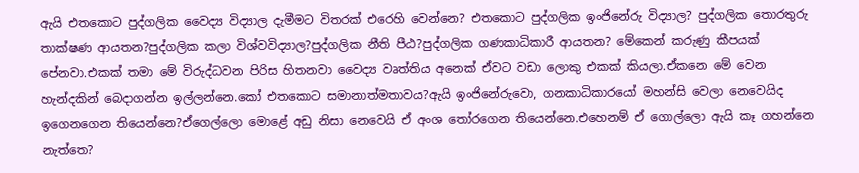ඇයි එතකොට පුද්ගලික වෛද්‍ය විද්‍යාල දැමීමට විතරක් එරෙහි වෙන්නෙ? එතකොට පුද්ගලික ඉංජිනේරු විද්‍යාල? පුද්ගලික තොරතුරු තාක්ෂණ ආයතන?පුද්ගලික කලා විශ්වවිද්‍යාල?පුද්ගලික නීති පීඨ?පුද්ගලික ගණකාධිකාරී ආයතන? මේකෙන් කරුණු කීපයක් පේනවා.එකක් තමා මේ විරුද්ධවන පිරිස හිතනවා වෛද්‍ය වෘත්තිය අනෙක් ඒවට වඩා ලොකු එකක් කියලා.ඒකනෙ මේ වෙන හැන්දකින් බෙදාගන්න ඉල්ලන්නෙ.කෝ එතකොට සමානාත්මතාවය?ඇයි ඉංජිනේරුවො, ගනකාධිකාරයෝ මහන්සි වෙලා නෙවෙයිද ඉගෙනගෙන තියෙන්නෙ?ඒගෙල්ලො මොළේ අඩු නිසා නෙවෙයි ඒ අංශ තෝරගෙන තියෙන්නෙ.එහෙනම් ඒ ගොල්ලො ඇයි කෑ ගහන්නෙ නැත්තෙ?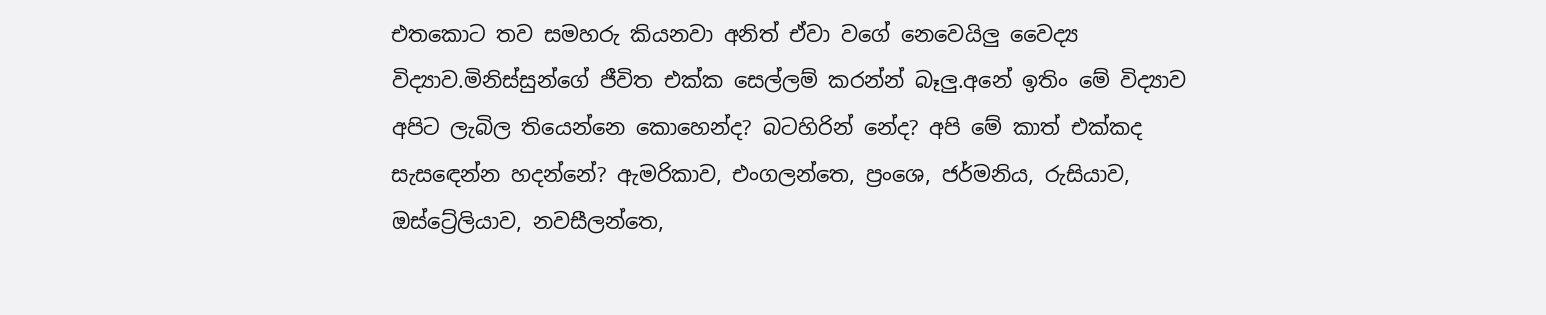එතකොට තව සමහරු කියනවා අනිත් ඒවා වගේ නෙවෙයිලු වෛද්‍ය විද්‍යාව.මිනිස්සුන්ගේ ජීවිත එක්ක සෙල්ලම් කරන්න් බෑලු.අනේ ඉතිං මේ විද්‍යාව අපිට ලැබිල තියෙන්නෙ කොහෙන්ද? බටහිරින් නේද? අපි මේ කාත් එක්කද සැසඳෙන්න හදන්නේ? ඇමරිකාව, එංගලන්තෙ, ප්‍රංශෙ, ජර්මනිය, රුසියාව, ඔස්ට්‍රේලියාව, නවසීලන්තෙ,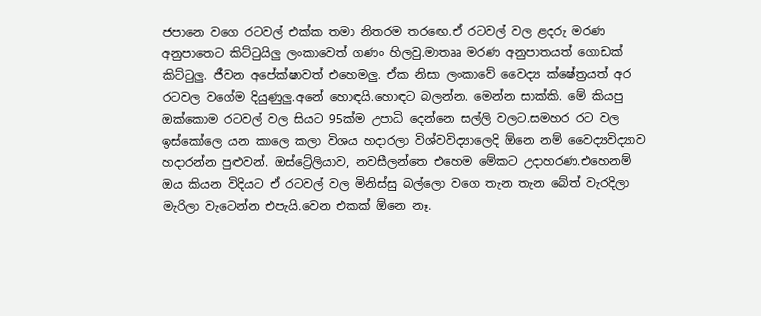ජපානෙ වගෙ රටවල් එක්ක තමා නිතරම තරඟෙ.ඒ රටවල් වල ළදරු මරණ අනුපාතෙට කිට්ටුයිලු ලංකාවෙත් ගණං හිලවු.මාතෲ මරණ අනුපාතයත් ගොඩක් කිට්ටුලු. ජීවන අපේක්ෂාවත් එහෙමලු. ඒක නිසා ලංකාවේ වෛද්‍ය ක්ෂේත්‍රයත් අර රටවල වගේම දියුණුලු.අනේ හොඳයි.හොඳට බලන්න. මෙන්න සාක්කි. මේ කියපු ඔක්කොම රටවල් වල සියට 95ක්ම උපාධි දෙන්නෙ සල්ලි වලට.සමහර රට වල ඉස්කෝලෙ යන කාලෙ කලා විශය හදාරලා විශ්වවිද්‍යාලෙදි ඕනෙ නම් වෛද්‍යවිද්‍යාව හදාරන්න පුළුවන්. ඔස්ට්‍රේලියාව, නවසීලන්තෙ එහෙම මේකට උදාහරණ.එහෙනම් ඔය කියන විදියට ඒ රටවල් වල මිනිස්සු බල්ලො වගෙ තැන තැන බේත් වැරදිලා මැරිලා වැටෙන්න එපැයි.වෙන එකක් ඕනෙ නෑ.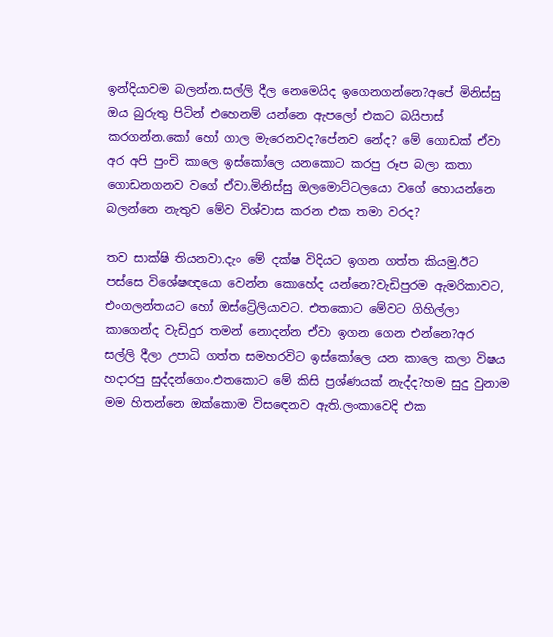ඉන්දියාවම බලන්න.සල්ලි දීල නෙමෙයිද ඉගෙනගන්නෙ?අපේ මිනිස්සු ඔය බුරුතු පිටින් එහෙනම් යන්නෙ ඇපලෝ එකට බයිපාස් කරගන්න.කෝ හෝ ගාල මැරෙනවද?පේනව නේද? මේ ගොඩක් ඒවා අර අපි පුංචි කාලෙ ඉස්කෝලෙ යනකොට කරපු රූප බලා කතා ගොඩනගනව වගේ ඒවා.මිනිස්සු ඔලමොට්ටලයො වගේ හොයන්නෙ බලන්නෙ නැතුව මේව විශ්වාස කරන එක තමා වරද?

තව සාක්ෂි තියනවා.දැං මේ දක්ෂ විදියට ඉගන ගත්ත කියමු.ඊට පස්සෙ විශේෂඥයො වෙන්න කොහේද යන්නෙ?වැඩිපුරම ඇමරිකාවට, එංගලන්තයට හෝ ඔස්ට්‍රේලියාවට. එතකොට මේවට ගිහිල්ලා කාගෙන්ද වැඩිදුර තමන් නොදන්න ඒවා ඉගන ගෙන එන්නෙ?අර සල්ලි දීලා උපාධි ගත්ත සමහරවිට ඉස්කෝලෙ යන කාලෙ කලා විෂය හදාරපු සුද්දන්ගෙං.එතකොට මේ කිසි ප්‍රශ්ණයක් නැද්ද?හම සුදු වුනාම මම හිතන්නෙ ඔක්කොම විසඳෙනව ඇති.ලංකාවෙදි එක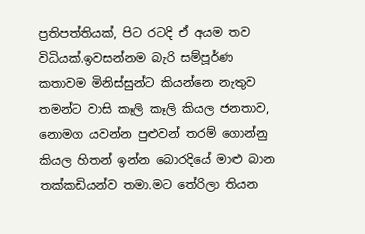ප්‍රතිපත්තියක්, පිට රටදි ඒ අයම තව විධියක්.ඉවසන්නම බැරි සම්පූර්ණ කතාවම මිනිස්සුන්ට කියන්නෙ නැතුව තමන්ට වාසි කෑලි කෑලි කියල ජනතාව, නොමග යවන්න පුළුවන් තරම් ගොන්නු කියල හිතන් ඉන්න බොරදියේ මාළු බාන තක්කඩියන්ව තමා.මට තේරිලා තියන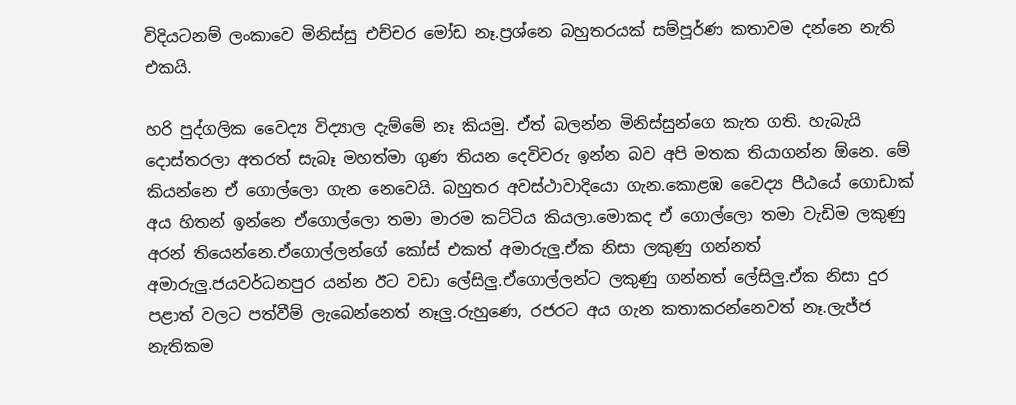විදියටනම් ලංකාවෙ මිනිස්සු එච්චර මෝඩ නෑ.ප්‍රශ්නෙ බහුතරයක් සම්පූර්ණ කතාවම දන්නෙ නැති එකයි.

හරි පුද්ගලික වෛද්‍ය විද්‍යාල දැම්මේ නෑ කියමු. ඒත් බලන්න මිනිස්සුන්ගෙ කැත ගති. හැබැයි දොස්තරලා අතරත් සැබෑ මහත්මා ගුණ තියන දෙවිවරු ඉන්න බව අපි මතක තියාගන්න ඕනෙ. මේ කියන්නෙ ඒ ගොල්ලො ගැන නෙවෙයි. බහුතර අවස්ථාවාදියො ගැන.කොළඹ වෛද්‍ය පීඨයේ ගොඩාක් අය හිතන් ඉන්නෙ ඒගොල්ලො තමා මාරම කට්ටිය කියලා.මොකද ඒ ගොල්ලො තමා වැඩිම ලකුණු අරන් තියෙන්නෙ.ඒගොල්ලන්ගේ කෝස් එකත් අමාරුලු.ඒක නිසා ලකුණු ගන්නත් අමාරුලු.ජයවර්ධනපුර යන්න ඊට වඩා ලේසිලු.ඒගොල්ලන්ට ලකුණු ගන්නත් ලේසිලු.ඒක නිසා දුර පළාත් වලට පත්වීම් ලැබෙන්නෙත් නෑලු.රුහුණෙ, රජරට අය ගැන කතාකරන්නෙවත් නෑ.ලැජ්ජ නැතිකම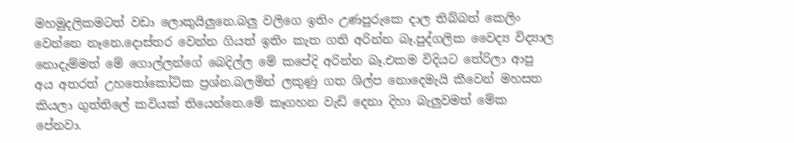මහමුදලිකමටත් වඩා ලොකුයිලුනෙ.බලු වලිගෙ ඉතිං උණපුරුකෙ දාල තිබ්බත් කෙලිං වෙන්නෙ නෑනෙ.දොස්තර වෙන්න ගියත් ඉතිං කැත ගති අරින්න බෑ.පුද්ගලික වෛද්‍ය විද්‍යාල නොදැම්මත් මේ ගොල්ලන්ගේ බෙදිල්ල මේ කපේදි අරින්න බෑ.එකම විදියට තේරිලා ආපු අය අතරත් උහතෝකෝටික ප්‍රශ්න.බලමින් ලකුණු ගත ශිල්ප නොදෙමැයි කීවෙන් මහසත කියලා ගුත්තිලේ කවියක් තියෙන්නෙ.මේ කෑගහන වැඩි දෙනා දිහා බැලුවමත් මේක පේනවා.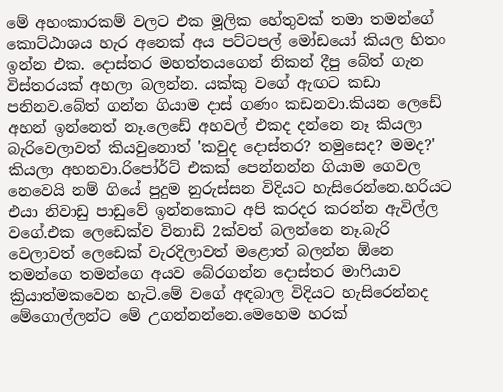මේ අහංකාරකම් වලට එක මූලික හේතුවක් තමා තමන්ගේ කොට්ඨාශය හැර අනෙක් අය පට්ටපල් මෝඩයෝ කියල හිතං ඉන්න එක. දොස්තර මහත්තයගෙන් නිකන් දීපු බේත් ගැන විස්තරයක් අහලා බලන්න. යක්කු වගේ ඇඟට කඩා පනිනව.බේත් ගන්න ගියාම දාස් ගණං කඩනවා.කියන ලෙඩේ අහන් ඉන්නෙත් නෑ.ලෙඩේ අහවල් එකද දන්නෙ නෑ කියලා බැරිවෙලාවත් කියවුනොත් 'කවුද දොස්තර? තමුසෙද? මමද?' කියලා අහනවා.රිපෝර්ට් එකක් පෙන්නන්න ගියාම ගෙවල නෙවෙයි නම් ගියේ පුදුම නුරුස්සන විදියට හැසිරෙන්නෙ.හරියට එයා නිවාඩු පාඩුවේ ඉන්නකොට අපි කරදර කරන්න ඇවිල්ල වගේ.එක ලෙඩෙක්ව විනාඩි 2ක්වත් බලන්නෙ නෑ.බැරි වෙලාවත් ලෙඩෙක් වැරදිලාවත් මළොත් බලන්න ඕනෙ තමන්ගෙ තමන්ගෙ අයව බේරගන්න දොස්තර මාෆියාව ක්‍රියාත්මකවෙන හැටි.මේ වගේ අඳබාල විදියට හැසිරෙන්නද මේගොල්ලන්ට මේ උගන්නන්නෙ.මෙහෙම හරක්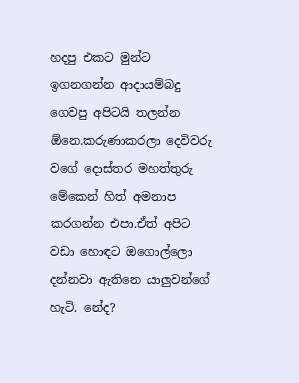හදපු එකට මුන්ට ඉගනගන්න ආදායම්බදු ගෙවපු අපිටයි තලන්න ඕනෙ.කරුණාකරලා දෙවිවරු වගේ දොස්තර මහත්තුරු මේකෙන් හිත් අමනාප කරගන්න එපා.ඒත් අපිට වඩා හොඳට ඔගොල්ලො දන්නවා ඇතිනෙ යාලුවන්ගේ හැටි. නේද?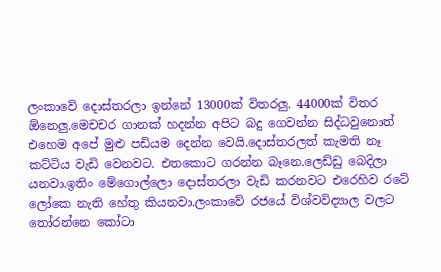ලංකාවේ දොස්තරලා ඉන්නේ 13000ක් විතරලු. 44000ක් විතර ඕනෙලු.මෙචචර ගානක් හදන්න අපිට බදු ගෙවන්න සිද්ධවුනොත් එහෙම අපේ මුළු පඩියම දෙන්න වෙයි.දොස්තරලත් කැමති නෑ කට්ටිය වැඩි වෙනවට. එතකොට ගරන්න බෑනෙ.ලෙඩ්ඩු බෙදිලා යනවා.ඉතිං මේගොල්ලො දොස්තරලා වැඩි කරනවට එරෙහිව රටේ ලෝකෙ නැති හේතු කියනවා.ලංකාවේ රජයේ විශ්වවිද්‍යාල වලට තෝරන්නෙ කෝටා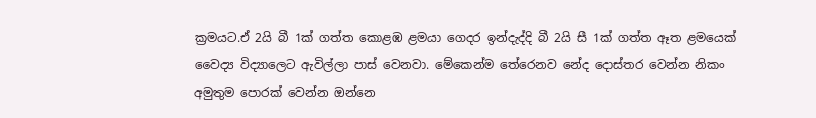ක්‍රමයට.ඒ 2යි බී 1ක් ගත්ත කොළඹ ළමයා ගෙදර ඉන්දැද්දි බී 2යි සී 1ක් ගත්ත ඈත ළමයෙක් වෛද්‍ය විද්‍යාලෙට ඇවිල්ලා පාස් වෙනවා. මේකෙන්ම තේරෙනව නේද දොස්තර වෙන්න නිකං අමුතුම පොරක් වෙන්න ඔන්නෙ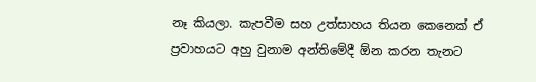නෑ කියලා. කැපවීම සහ උත්සාහය තියන කෙනෙක් ඒ ප්‍රවාහයට අහු වුනාම අන්තිමේදී ඕන කරන තැනට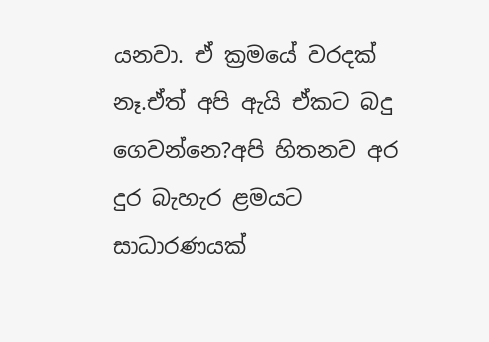යනවා. ඒ ක්‍රමයේ වරදක් නෑ.ඒත් අපි ඇයි ඒකට බදු ගෙවන්නෙ?අපි හිතනව අර දුර බැහැර ළමයට සාධාරණයක්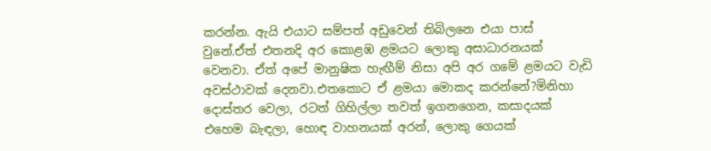කරන්න. ඇයි එයාට සම්පත් අඩුවෙන් තිබිලනෙ එයා පාස් වුනේ.ඒත් එතනදි අර කොළඹ ළමයට ලොකු අසාධාරනයක් වෙනවා. ඒත් අපේ මානුෂික හැඟීම් නිසා අපි අර ගමේ ළමයට වැඩි අවස්ථාවක් දෙනවා.එතකොට ඒ ළමයා මොකද කරන්නේ?මිනිහා දොස්තර වෙලා, රටත් ගිහිල්ලා තවත් ඉගනගෙන, කසාදයක් එහෙම බැඳලා, හොඳ වාහනයක් අරන්, ලොකු ගෙයක්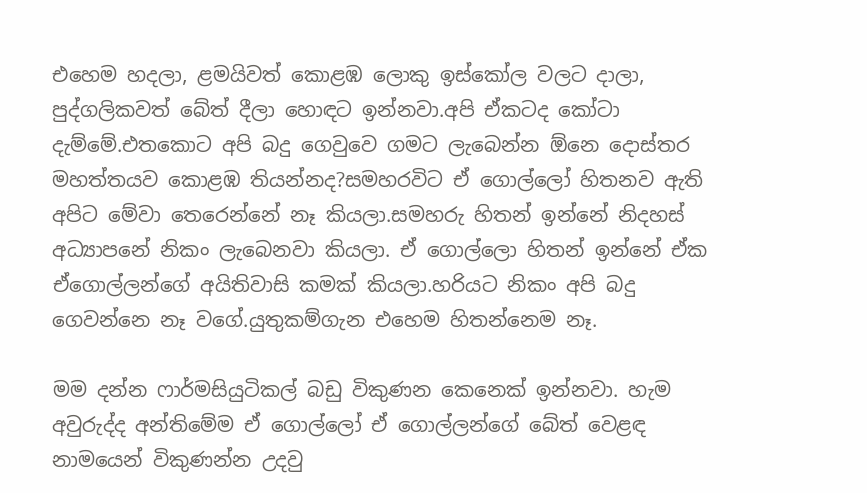එහෙම හදලා, ළමයිවත් කොළඹ ලොකු ඉස්කෝල වලට දාලා, පුද්ගලිකවත් බේත් දීලා හොඳට ඉන්නවා.අපි ඒකටද කෝටා දැම්මේ.එතකොට අපි බදු ගෙවුවෙ ගමට ලැබෙන්න ඕනෙ දොස්තර මහත්තයව කොළඹ තියන්නද?සමහරවිට ඒ ගොල්ලෝ හිතනව ඇති අපිට මේවා තෙරෙන්නේ නෑ කියලා.සමහරු හිතන් ඉන්නේ නිදහස් අධ්‍යාපනේ නිකං ලැබෙනවා කියලා. ඒ ගොල්ලො හිතන් ඉන්නේ ඒක ඒගොල්ලන්ගේ අයිතිවාසි කමක් කියලා.හරියට නිකං අපි බදු ගෙවන්නෙ නෑ වගේ.යුතුකම්ගැන එහෙම හිතන්නෙම නෑ.

මම දන්න ෆාර්මසියුටිකල් බඩු විකුණන කෙනෙක් ඉන්නවා. හැම අවුරුද්ද අන්තිමේම ඒ ගොල්ලෝ ඒ ගොල්ලන්ගේ බේත් වෙළඳ නාමයෙන් විකුණන්න උදවු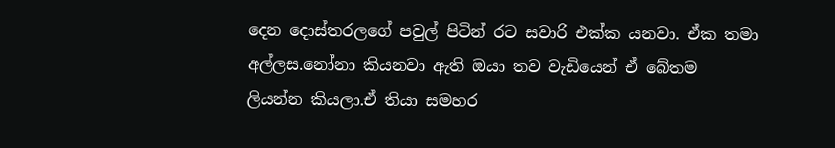දෙන දොස්තරලගේ පවුල් පිටින් රට සවාරි එක්ක යනවා. ඒක තමා අල්ලස.නෝනා කියනවා ඇති ඔයා තව වැඩියෙන් ඒ බේතම ලියන්න කියලා.ඒ තියා සමහර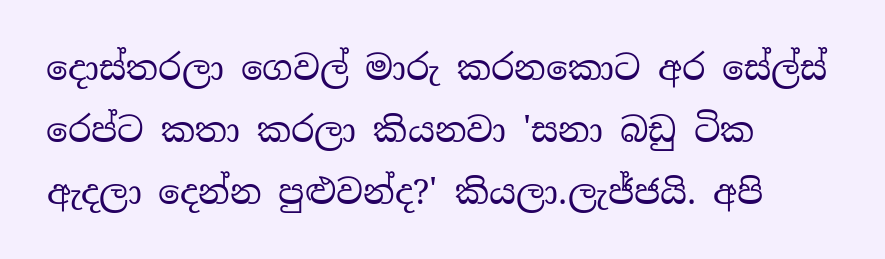දොස්තරලා ගෙවල් මාරු කරනකොට අර සේල්ස් රෙප්ට කතා කරලා කියනවා 'සනා බඩු ටික ඇදලා දෙන්න පුළුවන්ද?' කියලා.ලැජ්ජයි. අපි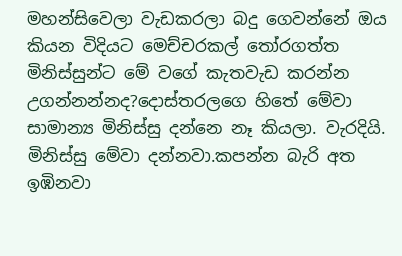මහන්සිවෙලා වැඩකරලා බදු ගෙවන්නේ ඔය කියන විදියට මෙච්චරකල් තෝරගත්ත මිනිස්සුන්ට මේ වගේ කැතවැඩ කරන්න උගන්නන්නද?දොස්තරලගෙ හිතේ මේවා සාමාන්‍ය මිනිස්සු දන්නෙ නෑ කියලා. වැරදියි. මිනිස්සු මේවා දන්නවා.කපන්න බැරි අත ඉඹිනවා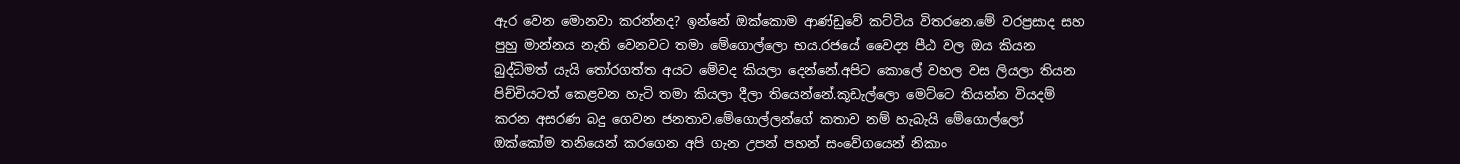ඇර වෙන මොනවා කරන්නද? ඉන්නේ ඔක්කොම ආණ්ඩුවේ කට්ටිය විතරනෙ.මේ වරප්‍රසාද සහ පුහු මාන්නය නැති වෙනවට තමා මේගොල්ලො භය.රජයේ වෛද්‍ය පීඨ වල ඔය කියන බුද්ධිමත් යැයි තෝරගත්ත අයට මේවද කියලා දෙන්නේ.අපිට කොලේ වහල වස ලියලා තියන පිච්චියටත් කෙළවන හැටි තමා කියලා දීලා තියෙන්නේ.කූඩැල්ලො මෙට්ටෙ තියන්න වියදම් කරන අසරණ බදු ගෙවන ජනතාව.මේගොල්ලන්ගේ කතාව නම් හැබැයි මේගොල්ලෝ ඔක්කෝම තනියෙන් කරගෙන අපි ගැන උපන් පහන් සංවේගයෙන් නිකාං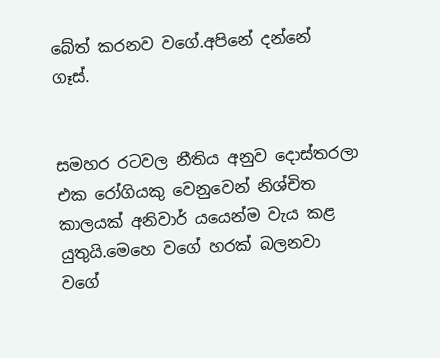බේත් කරනව වගේ.අපිනේ දන්නේ ගෑස්.


සමහර රටවල නීතිය අනුව දොස්තරලා එක රෝගියකු වෙනුවෙන් නිශ්චිත කාලයක් අනිවාර් යයෙන්ම වැය කළ යුතුයි.මෙහෙ වගේ හරක් බලනවා වගේ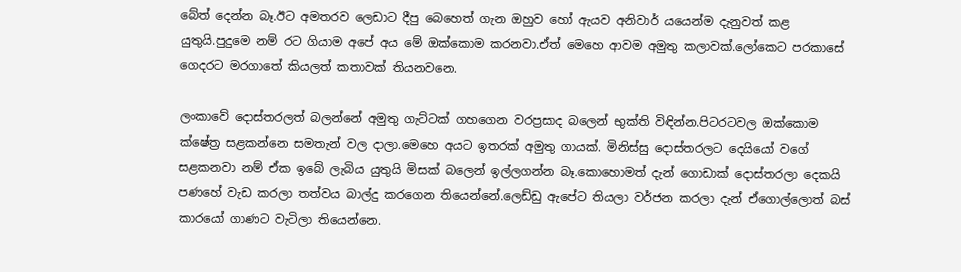බේත් දෙන්න බෑ.ඊට අමතරව ලෙඩාට දීපු බෙහෙත් ගැන ඔහුව හෝ ඇයව අනිවාර් යයෙන්ම දැනුවත් කළ යුතුයි.පුදුමෙ නම් රට ගියාම අපේ අය මේ ඔක්කොම කරනවා.ඒත් මෙහෙ ආවම අමුතු කලාවක්.ලෝකෙට පරකාසේ ගෙදරට මරගාතේ කියලත් කතාවක් තියනවනෙ.

ලංකාවේ දොස්තරලත් බලන්නේ අමුතු ගැට්ටක් ගහගෙන වරප්‍රසාද බලෙන් භුක්ති විඳින්න.පිටරටවල ඔක්කොම ක්ෂේත්‍ර සළකන්නෙ සමතැන් වල දාලා.මෙහෙ අයට ඉතරක් අමුතු ගායක්. මිනිස්සු දොස්තරලට දෙයියෝ වගේ සළකනවා නම් ඒක ඉබේ ලැබිය යුතුයි මිසක් බලෙන් ඉල්ලගන්න බෑ.කොහොමත් දැන් ගොඩාක් දොස්තරලා දෙකයි පණහේ වැඩ කරලා තත්වය බාල්දු කරගෙන තියෙන්නේ.ලෙඩ්ඩු ඇපේට තියලා වර්ජන කරලා දැන් ඒගොල්ලොත් බස් කාරයෝ ගාණට වැටිලා තියෙන්නෙ.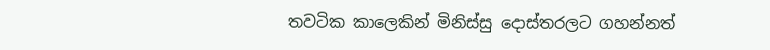තවටික කාලෙකින් මිනිස්සු දොස්තරලට ගහන්නත්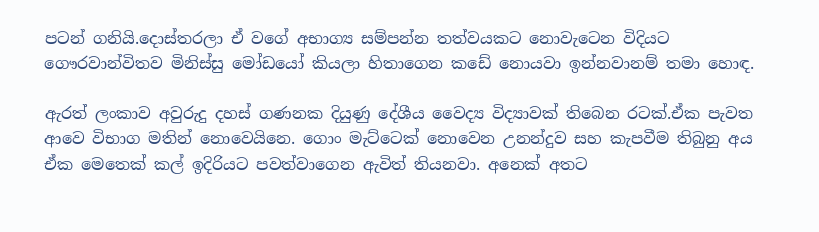පටන් ගනියි.දොස්තරලා ඒ වගේ අභාග්‍ය සම්පන්න තත්වයකට නොවැටෙන විදියට ගෞරවාන්විතව මිනිස්සු මෝඩයෝ කියලා හිතාගෙන කඩේ නොයවා ඉන්නවානම් තමා හොඳ.

ඇරත් ලංකාව අවුරුදු දහස් ගණනක දියුණු දේශීය වෛද්‍ය විද්‍යාවක් තිබෙන රටක්.ඒක පැවත ආවෙ විභාග මතින් නොවෙයිනෙ. ගොං මැට්ටෙක් නොවෙන උනන්දුව සහ කැපවීම තිබුනු අය ඒක මෙතෙක් කල් ඉදිරියට පවත්වාගෙන ඇවිත් තියනවා. අනෙක් අතට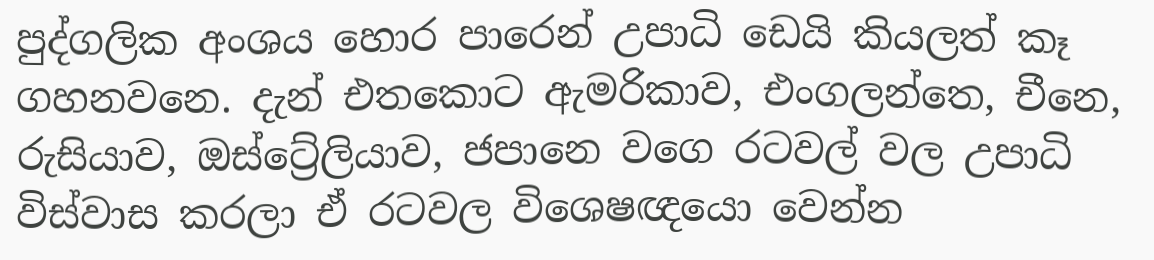පුද්ගලික අංශය හොර පාරෙන් උපාධි ඩෙයි කියලත් කෑ ගහනවනෙ. දැන් එතකොට ඇමරිකාව, එංගලන්තෙ, චීනෙ, රුසියාව, ඔස්ට්‍රේලියාව, ජපානෙ වගෙ රටවල් වල උපාධි විස්වාස කරලා ඒ රටවල විශෙෂඥයො වෙන්න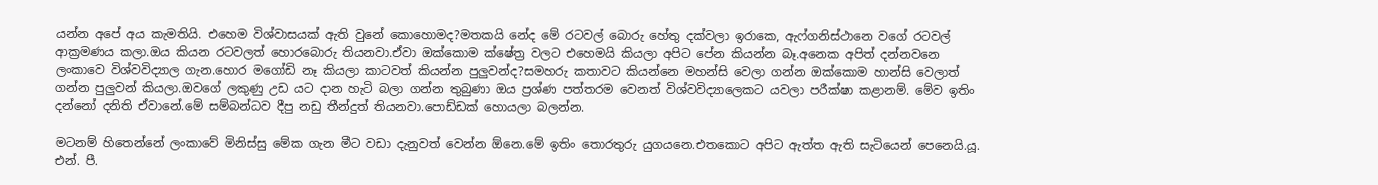යන්න අපේ අය කැමතියි. එහෙම විශ්වාසයක් ඇති වුනේ කොහොමද?මතකයි නේද මේ රටවල් බොරු හේතු දක්වලා ඉරාකෙ, ඇෆ්ගනිස්ථානෙ වගේ රටවල් ආක්‍රමණය කලා.ඔය කියන රටවලත් හොරබොරු තියනවා.ඒවා ඔක්කොම ක්ෂේත්‍ර වලට එහෙමයි කියලා අපිට පේන කියන්න බෑ.අනෙක අපිත් දන්නවනෙ ලංකාවෙ විශ්වවිද්‍යාල ගැන.හොර මගෝඩි නෑ කියලා කාටවත් කියන්න පුලුවන්ද?සමහරු කතාවට කියන්නෙ මහන්සි වෙලා ගන්න ඔක්කොම හාන්සි වෙලාත් ගන්න පුලුවන් කියලා.ඔවගේ ලකුණු උඩ යට දාන හැටි බලා ගන්න තුබුණා ඔය ප්‍රශ්ණ පත්තරම වෙනත් විශ්වවිද්‍යාලෙකට යවලා පරීක්ෂා කළානම්. මේව ඉතිං දන්නෝ දනිති ඒවානේ.මේ සම්බන්ධව දීපු නඩු තීන්දුත් තියනවා.පොඩ්ඩක් හොයලා බලන්න.

මටනම් හිතෙන්නේ ලංකාවේ මිනිස්සු මේක ගැන මීට වඩා දැනුවත් වෙන්න ඕනෙ.මේ ඉතිං තොරතුරු යුගයනෙ.එතකොට අපිට ඇත්ත ඇති සැටියෙන් පෙනෙයි.යූ. එන්. පී.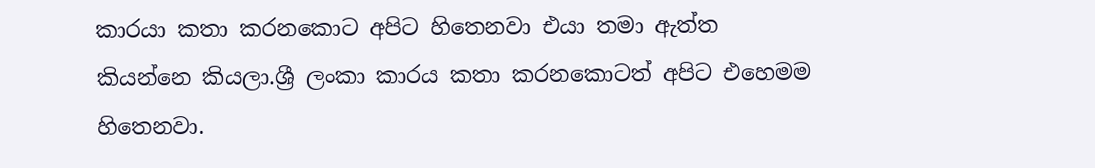කාරයා කතා කරනකොට අපිට හිතෙනවා එයා තමා ඇත්ත කියන්නෙ කියලා.ශ්‍රී ලංකා කාරය කතා කරනකොටත් අපිට එහෙමම හිතෙනවා.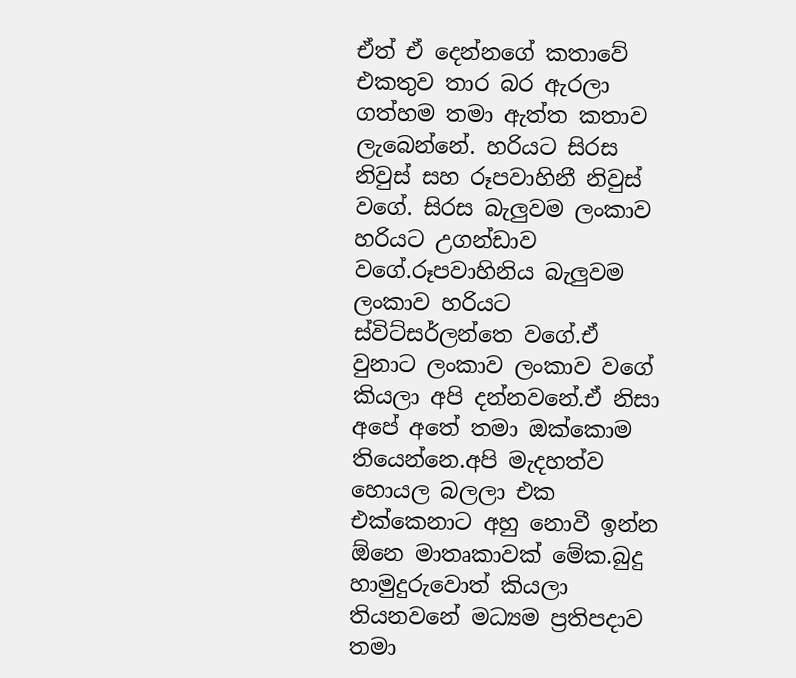ඒත් ඒ දෙන්නගේ කතාවේ එකතුව තාර බර ඇරලා ගත්හම තමා ඇත්ත කතාව ලැබෙන්නේ. හරියට සිරස නිවුස් සහ රූපවාහිනී නිවුස් වගේ. සිරස බැලුවම ලංකාව හරියට උගන්ඩාව වගේ.රූපවාහිනිය බැලුවම ලංකාව හරියට ස්විට්සර්ලන්තෙ වගේ.ඒ වුනාට ලංකාව ලංකාව වගේ කියලා අපි දන්නවනේ.ඒ නිසා අපේ අතේ තමා ඔක්කොම තියෙන්නෙ.අපි මැදහත්ව හොයල බලලා එක එක්කෙනාට අහු නොවී ඉන්න ඕනෙ මාතෘකාවක් මේක.බුදු හාමුදුරුවොත් කියලා තියනවනේ මධ්‍යම ප්‍රතිපදාව තමා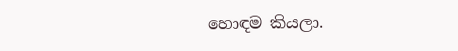හොඳම කියලා.